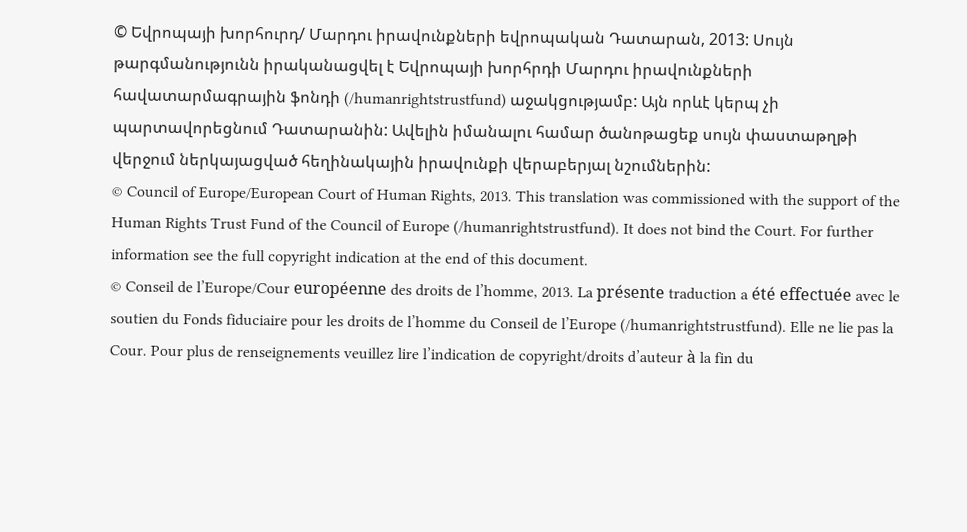© Եվրոպայի խորհուրդ/ Մարդու իրավունքների եվրոպական Դատարան, 2013: Սույն թարգմանությունն իրականացվել է Եվրոպայի խորհրդի Մարդու իրավունքների հավատարմագրային ֆոնդի (/humanrightstrustfund) աջակցությամբ: Այն որևէ կերպ չի պարտավորեցնում Դատարանին: Ավելին իմանալու համար ծանոթացեք սույն փաստաթղթի վերջում ներկայացված հեղինակային իրավունքի վերաբերյալ նշումներին:
© Council of Europe/European Court of Human Rights, 2013. This translation was commissioned with the support of the Human Rights Trust Fund of the Council of Europe (/humanrightstrustfund). It does not bind the Court. For further information see the full copyright indication at the end of this document.
© Conseil de l’Europe/Cour européenne des droits de l’homme, 2013. La présente traduction a été effectuée avec le soutien du Fonds fiduciaire pour les droits de l’homme du Conseil de l’Europe (/humanrightstrustfund). Elle ne lie pas la Cour. Pour plus de renseignements veuillez lire l’indication de copyright/droits d’auteur à la fin du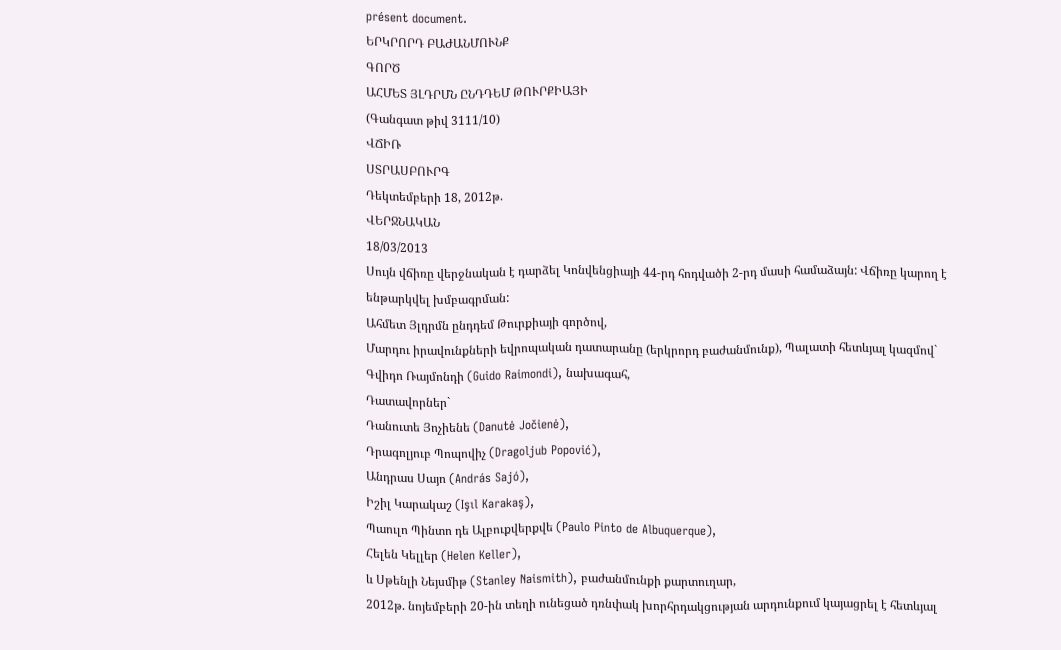présent document.
ԵՐԿՐՈՐԴ ԲԱԺԱՆՄՈՒՆՔ
ԳՈՐԾ
ԱՀՄԵՏ ՅԼԴՐՄՆ ԸՆԴԴԵՄ ԹՈՒՐՔԻԱՅԻ
(Գանգատ թիվ 3111/10)
ՎՃԻՌ
ՍՏՐԱՍԲՈՒՐԳ
Դեկտեմբերի 18, 2012թ.
ՎԵՐՋՆԱԿԱՆ
18/03/2013
Սույն վճիռը վերջնական է դարձել Կոնվենցիայի 44-րդ հոդվածի 2-րդ մասի համաձայն: Վճիռը կարող է ենթարկվել խմբագրման:
Ահմետ Յլդրմն ընդդեմ Թուրքիայի գործով,
Մարդու իրավունքների եվրոպական դատարանը (երկրորդ բաժանմունք), Պալատի հետևյալ կազմով`
Գվիդո Ռայմոնդի (Guido Raimondi), նախագահ,
Դատավորներ`
Դանուտե Յոչիենե (Danutė Jočienė),
Դրագոլյուբ Պոպովիչ (Dragoljub Popović),
Անդրաս Սայո (András Sajó),
Իշիլ Կարակաշ (Işıl Karakaş),
Պաուլո Պինտո դե Ալբուքվերքվե (Paulo Pinto de Albuquerque),
Հելեն Կելլեր (Helen Keller),
և Սթենլի Նեյսմիթ (Stanley Naismith), բաժանմունքի քարտուղար,
2012թ. նոյեմբերի 20-ին տեղի ունեցած դռնփակ խորհրդակցության արդունքում կայացրել է հետևյալ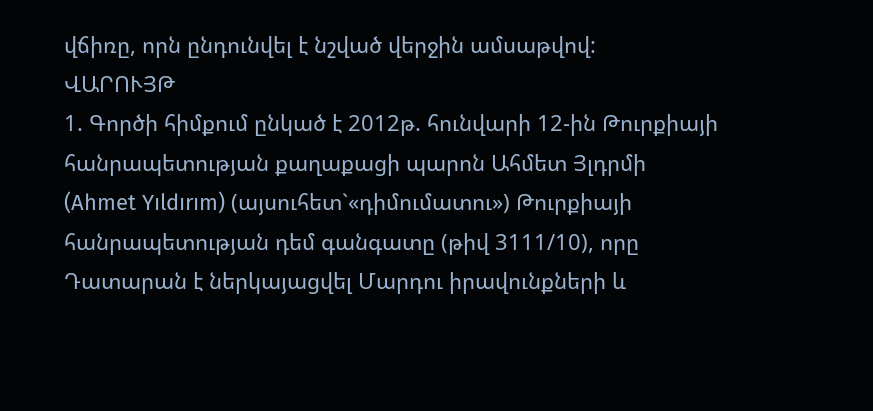վճիռը, որն ընդունվել է նշված վերջին ամսաթվով:
ՎԱՐՈՒՅԹ
1. Գործի հիմքում ընկած է 2012թ. հունվարի 12-ին Թուրքիայի հանրապետության քաղաքացի պարոն Ահմետ Յլդրմի (Ahmet Yıldırım) (այսուհետ`«դիմումատու») Թուրքիայի հանրապետության դեմ գանգատը (թիվ 3111/10), որը Դատարան է ներկայացվել Մարդու իրավունքների և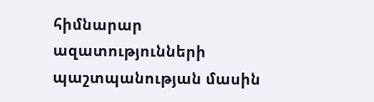հիմնարար ազատությունների պաշտպանության մասին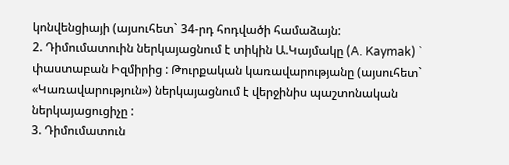կոնվենցիայի (այսուհետ` 34-րդ հոդվածի համաձայն:
2. Դիմումատուին ներկայացնում է տիկին Ա.Կայմակը (A. Kaymak) ` փաստաբան Իզմիրից : Թուրքական կառավարությանը (այսուհետ` «Կառավարություն») ներկայացնում է վերջինիս պաշտոնական ներկայացուցիչը :
3. Դիմումատուն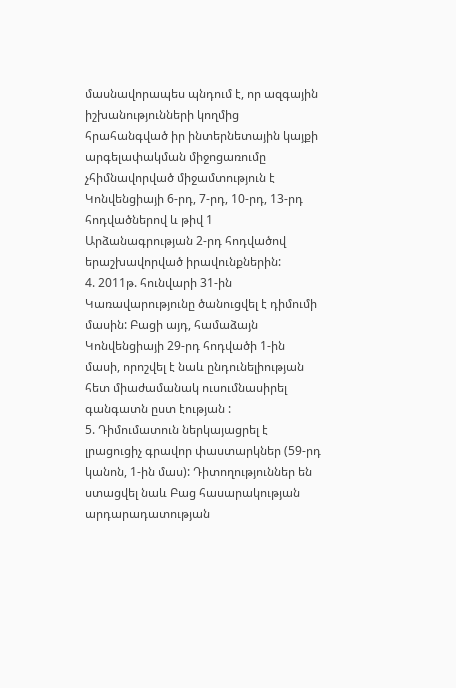մասնավորապես պնդում է, որ ազգային իշխանությունների կողմից հրահանգված իր ինտերնետային կայքի արգելափակման միջոցառումը չհիմնավորված միջամտություն է Կոնվենցիայի 6-րդ, 7-րդ, 10-րդ, 13-րդ հոդվածներով և թիվ 1 Արձանագրության 2-րդ հոդվածով երաշխավորված իրավունքներին:
4. 2011թ. հունվարի 31-ին Կառավարությունը ծանուցվել է դիմումի մասին: Բացի այդ, համաձայն Կոնվենցիայի 29-րդ հոդվածի 1-ին մասի, որոշվել է նաև ընդունելիության հետ միաժամանակ ուսումնասիրել գանգատն ըստ էության :
5. Դիմումատուն ներկայացրել է լրացուցիչ գրավոր փաստարկներ (59-րդ կանոն, 1-ին մաս): Դիտողություններ են ստացվել նաև Բաց հասարակության արդարադատության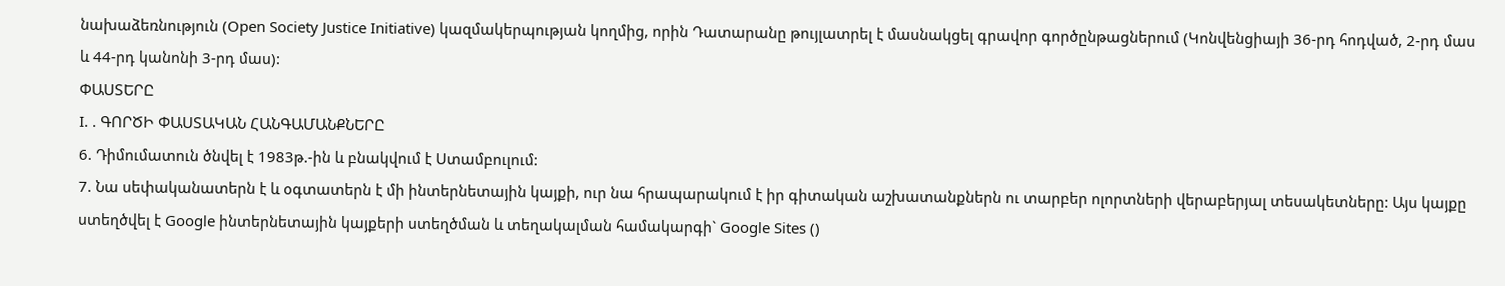նախաձեռնություն (Open Society Justice Initiative) կազմակերպության կողմից, որին Դատարանը թույլատրել է մասնակցել գրավոր գործընթացներում (Կոնվենցիայի 36-րդ հոդված, 2-րդ մաս և 44-րդ կանոնի 3-րդ մաս):
ՓԱՍՏԵՐԸ
I. . ԳՈՐԾԻ ՓԱՍՏԱԿԱՆ ՀԱՆԳԱՄԱՆՔՆԵՐԸ
6. Դիմումատուն ծնվել է 1983թ.-ին և բնակվում է Ստամբուլում:
7. Նա սեփականատերն է և օգտատերն է մի ինտերնետային կայքի, ուր նա հրապարակում է իր գիտական աշխատանքներն ու տարբեր ոլորտների վերաբերյալ տեսակետները: Այս կայքը ստեղծվել է Google ինտերնետային կայքերի ստեղծման և տեղակալման համակարգի` Google Sites ()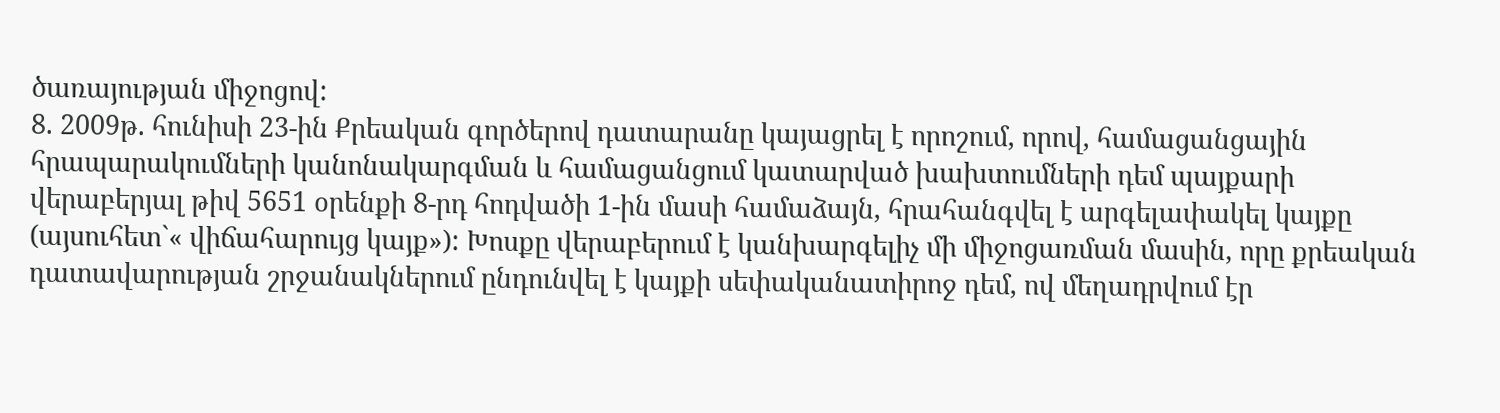ծառայության միջոցով:
8. 2009թ. հունիսի 23-ին Քրեական գործերով դատարանը կայացրել է որոշում, որով, համացանցային հրապարակումների կանոնակարգման և համացանցում կատարված խախտումների դեմ պայքարի վերաբերյալ թիվ 5651 օրենքի 8-րդ հոդվածի 1-ին մասի համաձայն, հրահանգվել է արգելափակել կայքը (այսուհետ`« վիճահարույց կայք»): Խոսքը վերաբերում է կանխարգելիչ մի միջոցառման մասին, որը քրեական դատավարության շրջանակներում ընդունվել է կայքի սեփականատիրոջ դեմ, ով մեղադրվում էր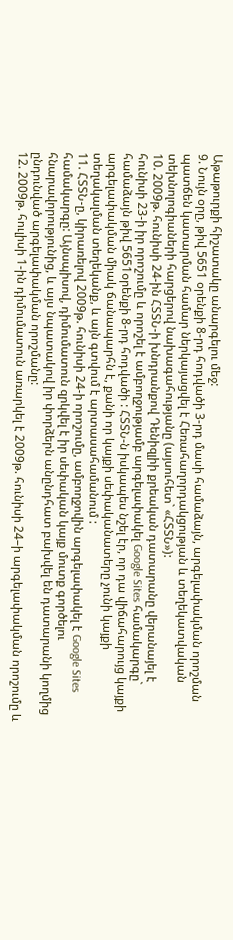Աթաթուրքի հիշատակը անարգելու մեջ:
9. Նույն օրը, թիվ 5651 օրենքի 8-րդ հոդվածի 3-րդ մասի համաձայն, արգելափակման որոշման պատճեն կատարման համար ներկայացվել է Հեռահաղորդակցության և տեղեկատվական տեխնոլոգիաների հարցերով նախագահությանը (այսուհետ` «ՀՏՏՆ»):
10. 2009թ. հունիսի 24-ին ՀՏՏՆ-ի խնդրանքով Դենիզլիի քրեական դատարանը վերանայել է հունիսի 23-ի իր որոշումը և որոշել է ամբողջությամբ արգելափակել Google Sites համակարգը` համաձայն թիվ 5651օրենքի 8-րդ հոդվածի : ՀՏՏՆ-ն իսկապես նշել էր, որ դա վիճահարույց կայքի արգելափակման միակ ճանապարհն է, քանի որ կայքի սեփականատերը չունի կայքի տեղակալման տեղեկանք, և այն գտվում է արտասահամանում :
11. ՀՏՏՆ-ը, կիրառելով 2009թ. հունիսի 24-ի որոշումը, ամբողջովին արգելափակել է Google Sites համակարգը: Այնսպիսով, դիմումատուն զրկվել է իր սեփական կայք մուտք գործելու հնարավորությունից, և այս նպատակով իր փորձերն անընդհատ բախվել են դատարանի կողմից ընդունված արգելափակման որոշմանը:
12. 2009թ. հուլիսի 1-ին դիմումատուն առարկել է 2009թ. հունիսի 24–ի արգելափակման որոշումը և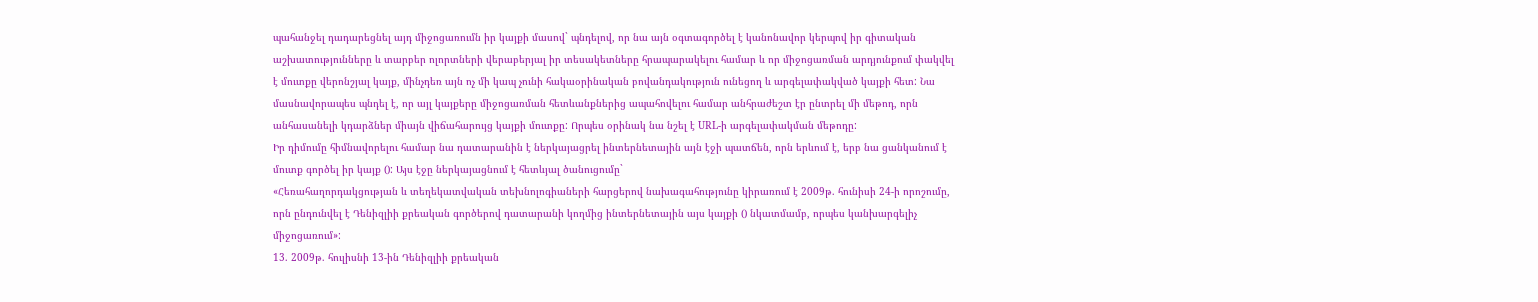պահանջել դադարեցնել այդ միջոցառումն իր կայքի մասով` պնդելով, որ նա այն օգտագործել է կանոնավոր կերպով իր գիտական աշխատությունները և տարբեր ոլորտների վերաբերյալ իր տեսակետները հրապարակելու համար և որ միջոցառման արդյունքում փակվել է մուտքը վերոնշյալ կայք, մինչդեռ այն ոչ մի կապ չունի հակաօրինական բովանդակություն ունեցող և արգելափակված կայքի հետ: Նա մասնավորապես պնդել է, որ այլ կայքերը միջոցառման հետևանքներից ապահովելու համար անհրաժեշտ էր ընտրել մի մեթոդ, որն անհասանելի կդարձներ միայն վիճահարույց կայքի մուտքը: Որպես օրինակ նա նշել է URL-ի արգելափակման մեթոդը:
Իր դիմումը հիմնավորելու համար նա դատարանին է ներկայացրել ինտերնետային այն էջի պատճեն, որն երևում է, երբ նա ցանկանում է մուտք գործել իր կայք (): Այս էջը ներկայացնում է հետևյալ ծանուցումը`
«Հեռահաղորդակցության և տեղեկատվական տեխնոլոգիաների հարցերով նախագահությունը կիրառում է 2009թ. հունիսի 24-ի որոշումը, որն ընդունվել է Դենիզլիի քրեական գործերով դատարանի կողմից ինտերնետային այս կայքի () նկատմամբ, որպես կանխարգելիչ միջոցառում»:
13. 2009թ. հուլիսնի 13-ին Դենիզլիի քրեական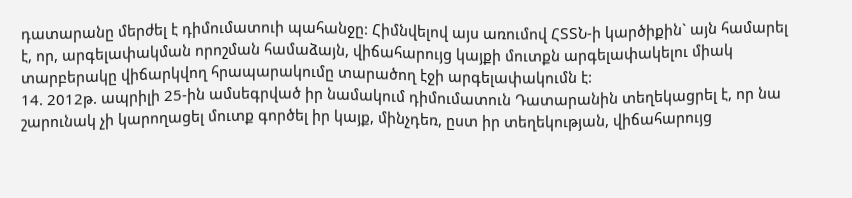դատարանը մերժել է դիմումատուի պահանջը: Հիմնվելով այս առումով ՀՏՏՆ-ի կարծիքին` այն համարել է, որ, արգելափակման որոշման համաձայն, վիճահարույց կայքի մուտքն արգելափակելու միակ տարբերակը վիճարկվող հրապարակումը տարածող էջի արգելափակումն է:
14. 2012թ. ապրիլի 25-ին ամսեգրված իր նամակում դիմումատուն Դատարանին տեղեկացրել է, որ նա շարունակ չի կարողացել մուտք գործել իր կայք, մինչդեռ, ըստ իր տեղեկության, վիճահարույց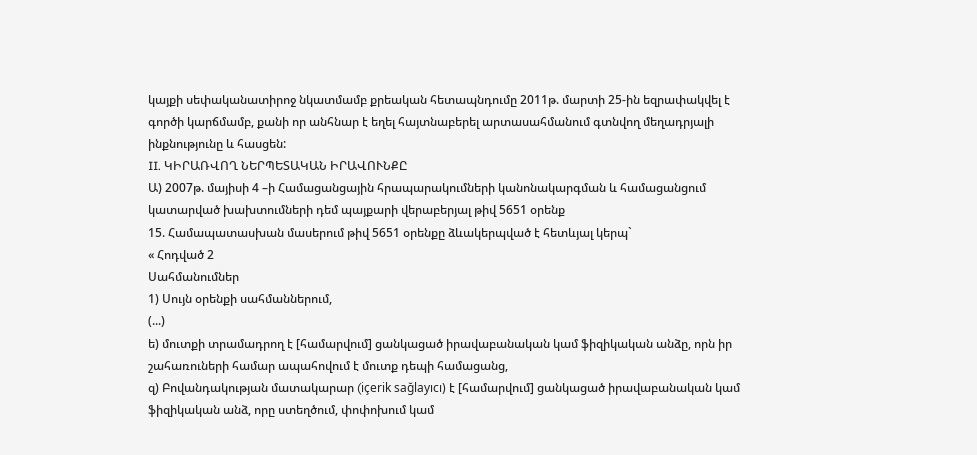կայքի սեփականատիրոջ նկատմամբ քրեական հետապնդումը 2011թ. մարտի 25-ին եզրափակվել է գործի կարճմամբ, քանի որ անհնար է եղել հայտնաբերել արտասահմանում գտնվող մեղադրյալի ինքնությունը և հասցեն:
II. ԿԻՐԱՌՎՈՂ ՆԵՐՊԵՏԱԿԱՆ ԻՐԱՎՈՒՆՔԸ
Ա) 2007թ. մայիսի 4 –ի Համացանցային հրապարակումների կանոնակարգման և համացանցում կատարված խախտումների դեմ պայքարի վերաբերյալ թիվ 5651 օրենք
15. Համապատասխան մասերում թիվ 5651 օրենքը ձևակերպված է հետևյալ կերպ`
« Հոդված 2
Սահմանումներ
1) Սույն օրենքի սահմաններում,
(...)
ե) մուտքի տրամադրող է [համարվում] ցանկացած իրավաբանական կամ ֆիզիկական անձը, որն իր շահառուների համար ապահովում է մուտք դեպի համացանց,
զ) Բովանդակության մատակարար (içerik sağlayıcı) է [համարվում] ցանկացած իրավաբանական կամ ֆիզիկական անձ, որը ստեղծում, փոփոխում կամ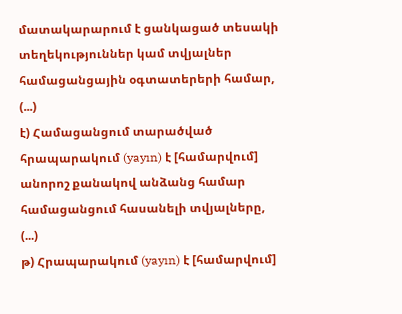մատակարարում է ցանկացած տեսակի տեղեկություններ կամ տվյալներ համացանցային օգտատերերի համար,
(...)
է) Համացանցում տարածված հրապարակում (yayın) է [համարվում] անորոշ քանակով անձանց համար համացանցում հասանելի տվյալները,
(...)
թ) Հրապարակում (yayın) է [համարվում]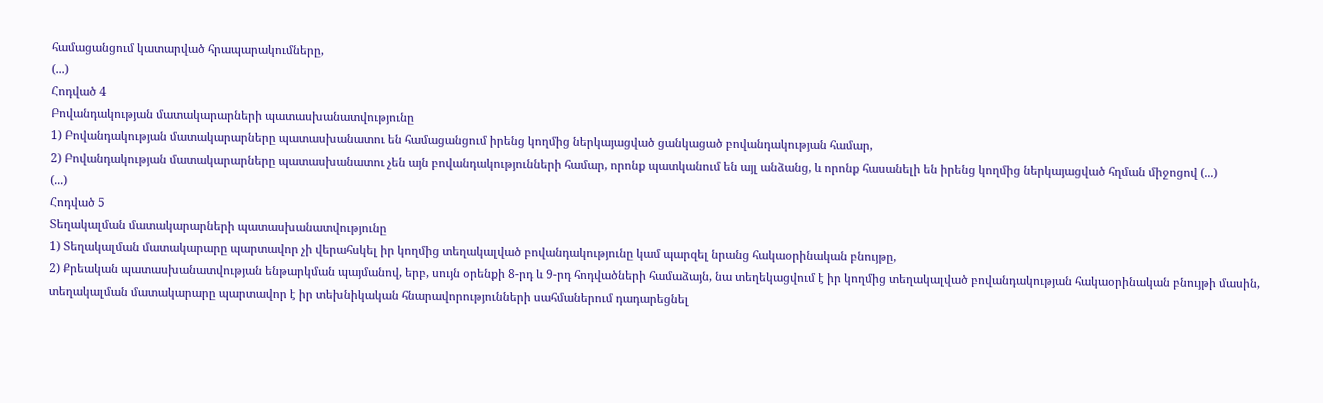համացանցում կատարված հրապարակումները,
(...)
Հոդված 4
Բովանդակության մատակարարների պատասխանատվությունը
1) Բովանդակության մատակարարները պատասխանատու են համացանցում իրենց կողմից ներկայացված ցանկացած բովանդակության համար,
2) Բովանդակության մատակարարները պատասխանատու չեն այն բովանդակությունների համար, որոնք պատկանում են այլ անձանց, և որոնք հասանելի են իրենց կողմից ներկայացված հղման միջոցով (...)
(...)
Հոդված 5
Տեղակալման մատակարարների պատասխանատվությունը
1) Տեղակալման մատակարարը պարտավոր չի վերահսկել իր կողմից տեղակալված բովանդակությունը կամ պարզել նրանց հակաօրինական բնույթը,
2) Քրեական պատասխանատվության ենթարկման պայմանով, երբ, սույն օրենքի 8-րդ և 9-րդ հոդվածների համաձայն, նա տեղեկացվում է իր կողմից տեղակալված բովանդակության հակաօրինական բնույթի մասին, տեղակալման մատակարարը պարտավոր է իր տեխնիկական հնարավորությունների սահմաներում դադարեցնել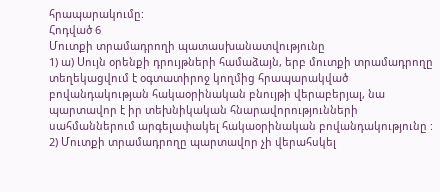հրապարակումը:
Հոդված 6
Մուտքի տրամադրողի պատասխանատվությունը
1) ա) Սույն օրենքի դրույթների համաձայն, երբ մուտքի տրամադրողը տեղեկացվում է օգտատիրոջ կողմից հրապարակված բովանդակության հակաօրինական բնույթի վերաբերյալ, նա պարտավոր է իր տեխնիկական հնարավորությունների սահմաններում արգելափակել հակաօրինական բովանդակությունը :
2) Մուտքի տրամադրողը պարտավոր չի վերահսկել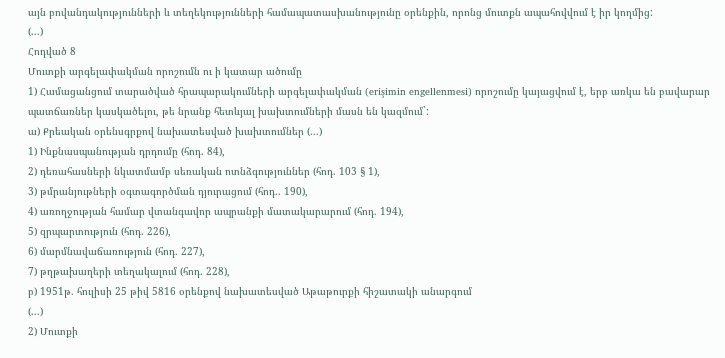այն բովանդակությունների և տեղեկությունների համապատասխանությունը օրենքին, որոնց մուտքն ապահովվում է իր կողմից:
(...)
Հոդված 8
Մուտքի արգելափակման որոշումն ու ի կատար ածումը
1) Համացանցում տարածված հրապարակումների արգելափակման (erişimin engellenmesi) որոշումը կայացվում է, երբ առկա են բավարար պատճառներ կասկածելու, թե նրանք հետևյալ խախտումների մասն են կազմում`:
ա) Քրեական օրենսգրքով նախատեսված խախտումներ (...)
1) Ինքնասպանության դրդումը (հոդ. 84),
2) դեռահասների նկատմամբ սեռական ոտնձգություններ (հոդ. 103 § 1),
3) թմրանյութների օգտագործման դյուրացում (հոդ.. 190),
4) առողջության համար վտանգավոր ապրանքի մատակարարում (հոդ. 194),
5) զրպարտություն (հոդ. 226),
6) մարմնավաճառություն (հոդ. 227),
7) թղթախաղերի տեղակալում (հոդ. 228),
բ) 1951թ. հուլիսի 25 թիվ 5816 օրենքով նախատեսված Աթաթուրքի հիշատակի անարգում
(...)
2) Մուտքի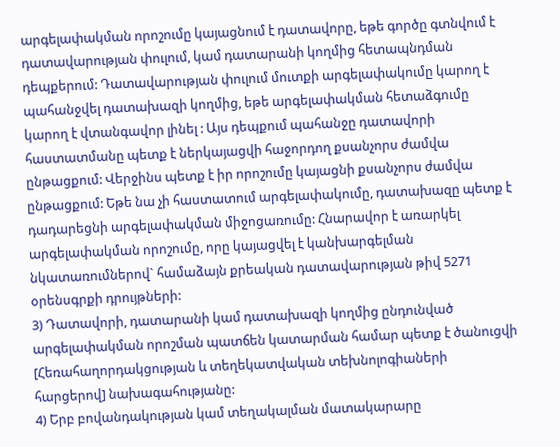արգելափակման որոշումը կայացնում է դատավորը, եթե գործը գտնվում է դատավարության փուլում, կամ դատարանի կողմից հետապնդման դեպքերում: Դատավարության փուլում մուտքի արգելափակումը կարող է պահանջվել դատախազի կողմից, եթե արգելափակման հետաձգումը կարող է վտանգավոր լինել : Այս դեպքում պահանջը դատավորի հաստատմանը պետք է ներկայացվի հաջորդող քսանչորս ժամվա ընթացքում: Վերջինս պետք է իր որոշումը կայացնի քսանչորս ժամվա ընթացքում: Եթե նա չի հաստատում արգելափակումը, դատախազը պետք է դադարեցնի արգելափակման միջոցառումը: Հնարավոր է առարկել արգելափակման որոշումը, որը կայացվել է կանխարգելման նկատառումներով` համաձայն քրեական դատավարության թիվ 5271 օրենսգրքի դրույթների:
3) Դատավորի, դատարանի կամ դատախազի կողմից ընդունված արգելափակման որոշման պատճեն կատարման համար պետք է ծանուցվի [Հեռահաղորդակցության և տեղեկատվական տեխնոլոգիաների հարցերով] նախագահությանը:
4) Երբ բովանդակության կամ տեղակալման մատակարարը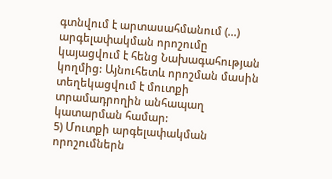գտնվում է արտասահմանում (...) արգելափակման որոշումը կայացվում է հենց Նախագահության կողմից: Այնուհետև որոշման մասին տեղեկացվում է մուտքի տրամադրողին անհապաղ կատարման համար:
5) Մուտքի արգելափակման որոշումներն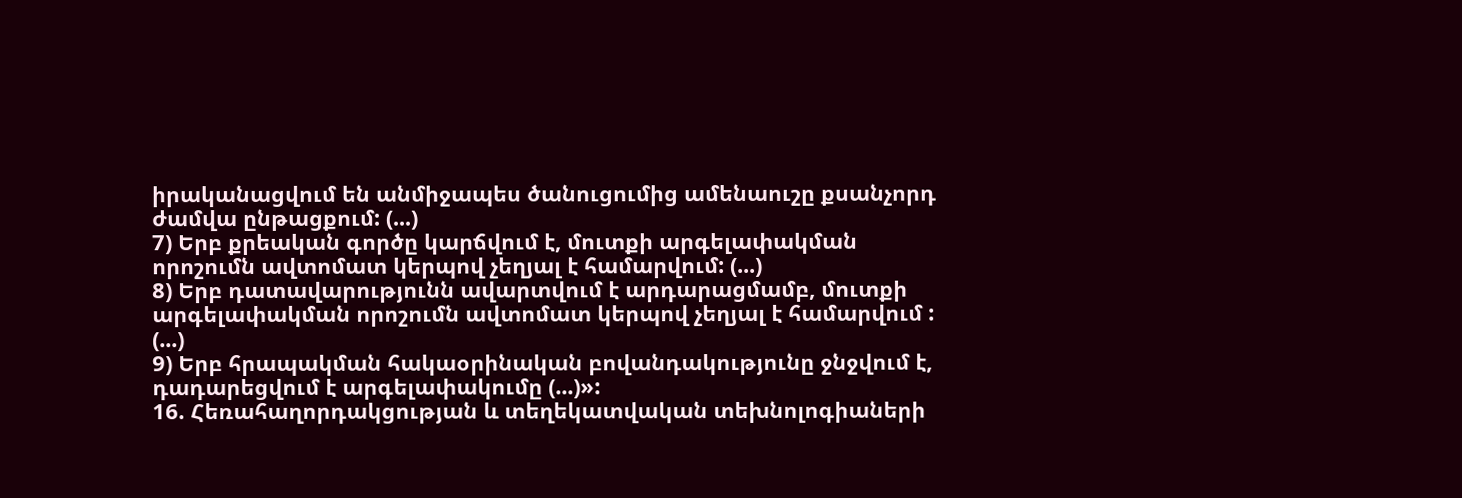իրականացվում են անմիջապես ծանուցումից ամենաուշը քսանչորդ ժամվա ընթացքում: (...)
7) Երբ քրեական գործը կարճվում է, մուտքի արգելափակման որոշումն ավտոմատ կերպով չեղյալ է համարվում: (...)
8) Երբ դատավարությունն ավարտվում է արդարացմամբ, մուտքի արգելափակման որոշումն ավտոմատ կերպով չեղյալ է համարվում : (...)
9) Երբ հրապակման հակաօրինական բովանդակությունը ջնջվում է, դադարեցվում է արգելափակումը (...)»:
16. Հեռահաղորդակցության և տեղեկատվական տեխնոլոգիաների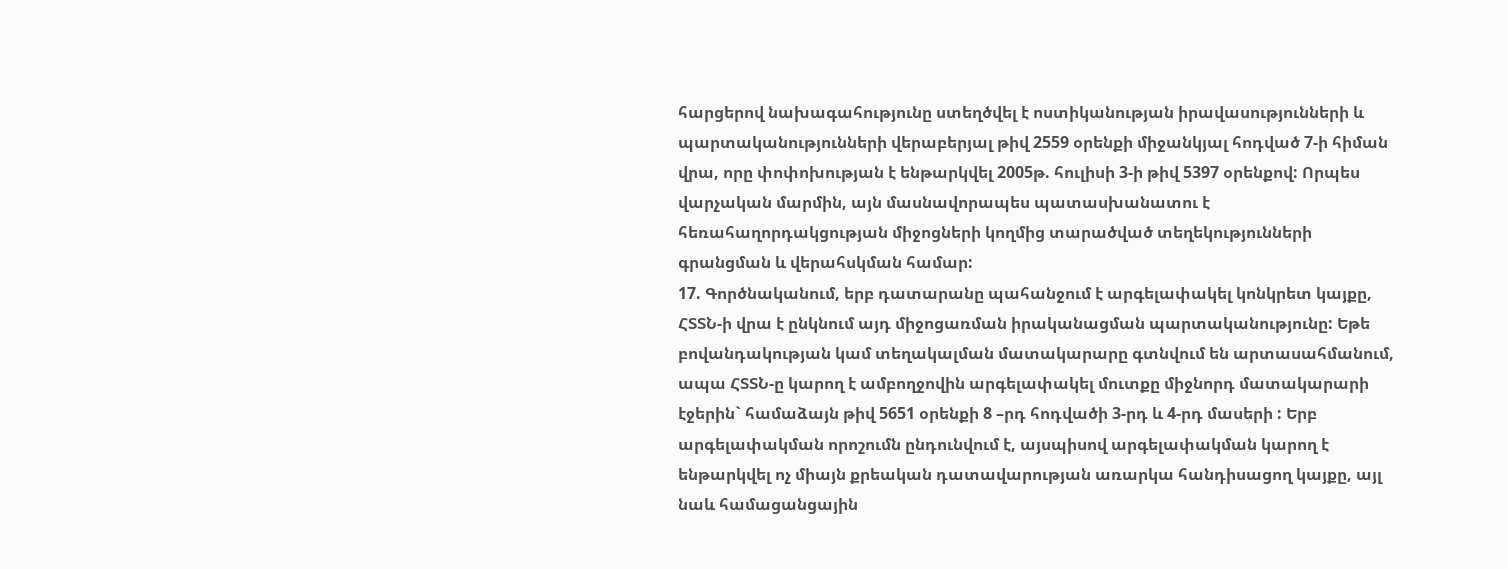հարցերով նախագահությունը ստեղծվել է ոստիկանության իրավասությունների և պարտականությունների վերաբերյալ թիվ 2559 օրենքի միջանկյալ հոդված 7-ի հիման վրա, որը փոփոխության է ենթարկվել 2005թ. հուլիսի 3-ի թիվ 5397 օրենքով: Որպես վարչական մարմին, այն մասնավորապես պատասխանատու է հեռահաղորդակցության միջոցների կողմից տարածված տեղեկությունների գրանցման և վերահսկման համար:
17. Գործնականում, երբ դատարանը պահանջում է արգելափակել կոնկրետ կայքը, ՀՏՏՆ-ի վրա է ընկնում այդ միջոցառման իրականացման պարտականությունը: Եթե բովանդակության կամ տեղակալման մատակարարը գտնվում են արտասահմանում, ապա ՀՏՏՆ-ը կարող է ամբողջովին արգելափակել մուտքը միջնորդ մատակարարի էջերին` համաձայն թիվ 5651 օրենքի 8 –րդ հոդվածի 3-րդ և 4-րդ մասերի : Երբ արգելափակման որոշումն ընդունվում է, այսպիսով արգելափակման կարող է ենթարկվել ոչ միայն քրեական դատավարության առարկա հանդիսացող կայքը, այլ նաև համացանցային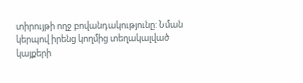տիրույթի ողջ բովանդակությունը: Նման կերպով իրենց կողմից տեղակալված կայքերի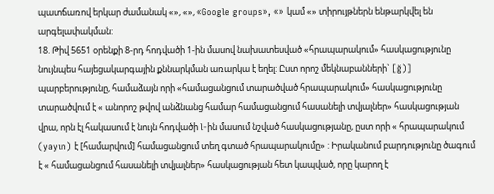պատճառով երկար ժամանակ «», «», «Google groups», «» կամ «» տիրույթներն ենթարկվել են արգելափակման:
18. Թիվ 5651 օրենքի 8-րդ հոդվածի 1-ին մասով նախատեսված «հրապարակում» հասկացությունը նույնպես հայեցակարգային քննարկման առարկա է եղել: Ըստ որոշ մեկնաբանների` [ğ)] պարբերությունը, համաձայն որի «համացանցում տարածված հրապարակում» հասկացությունը տարածվում է « անորոշ թվով անձնանց համար համացանցում հասանելի տվյալներ» հասկացության վրա, որն էլ հակասում է նույն հոդվածի l-ին մասում նշված հասկացությանը, ըստ որի « հրապարակում (yayın) է [համարվում] համացանցում տեղ գտած հրապարակումը» : Իրականում բարդությունը ծագում է « համացանցում հասանելի տվյալներ» հասկացության հետ կապված, որը կարող է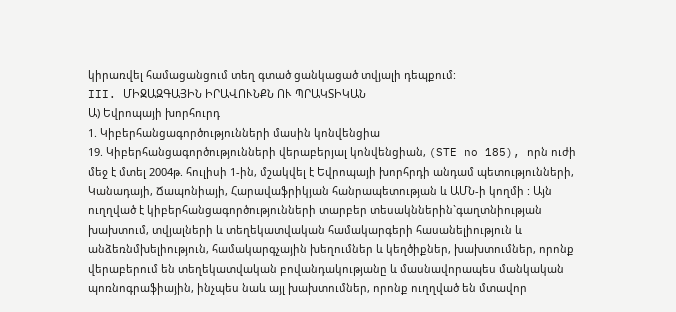կիրառվել համացանցում տեղ գտած ցանկացած տվյալի դեպքում:
III. ՄԻՋԱԶԳԱՅԻՆ ԻՐԱՎՈՒՆՔՆ ՈՒ ՊՐԱԿՏԻԿԱՆ
Ա) Եվրոպայի խորհուրդ
1. Կիբերհանցագործությունների մասին կոնվենցիա
19. Կիբերհանցագործությունների վերաբերյալ կոնվենցիան, (STE no 185), որն ուժի մեջ է մտել 2004թ. հուլիսի 1-ին, մշակվել է Եվրոպայի խորհրդի անդամ պետությունների, Կանադայի, Ճապոնիայի, Հարավաֆրիկյան հանրապետության և ԱՄՆ-ի կողմի : Այն ուղղված է կիբերհանցագործությունների տարբեր տեսակններին`գաղտնիության խախտում, տվյալների և տեղեկատվական համակարգերի հասանելիություն և անձեռնմխելիություն, համակարգչային խեղումներ և կեղծիքներ, խախտումներ, որոնք վերաբերում են տեղեկատվական բովանդակությանը և մասնավորապես մանկական պոռնոգրաֆիային, ինչպես նաև այլ խախտումներ, որոնք ուղղված են մտավոր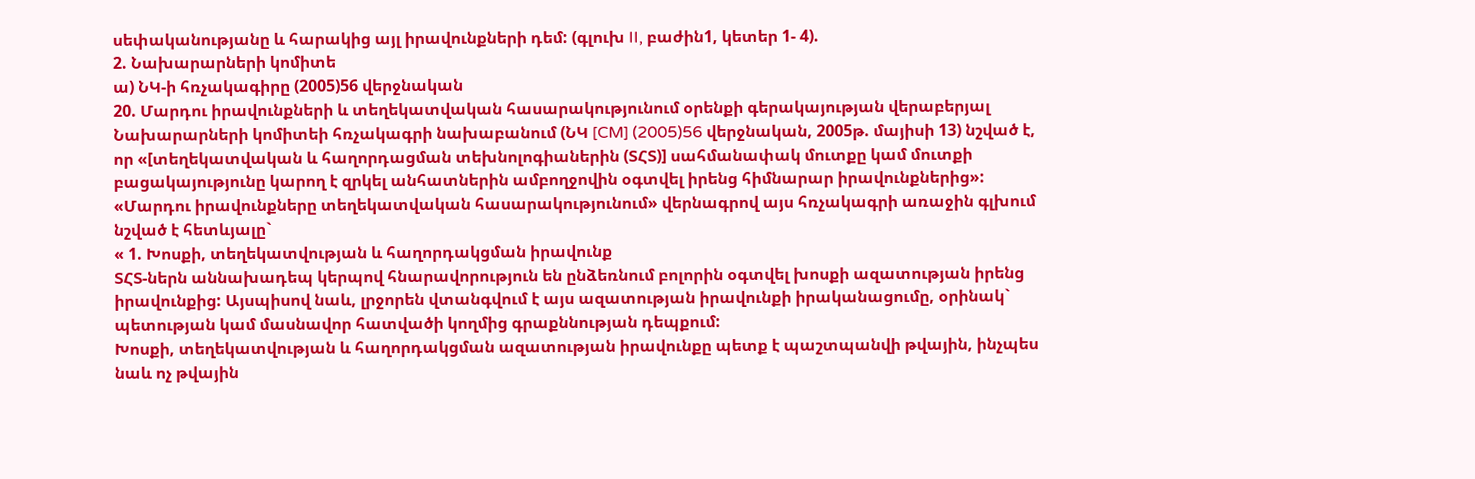սեփականությանը և հարակից այլ իրավունքների դեմ: (գլուխ II, բաժին1, կետեր 1- 4).
2. Նախարարների կոմիտե
ա) ՆԿ-ի հռչակագիրը (2005)56 վերջնական
20. Մարդու իրավունքների և տեղեկատվական հասարակությունում օրենքի գերակայության վերաբերյալ Նախարարների կոմիտեի հռչակագրի նախաբանում (ՆԿ [CM] (2005)56 վերջնական, 2005թ. մայիսի 13) նշված է, որ «[տեղեկատվական և հաղորդացման տեխնոլոգիաներին (ՏՀՏ)] սահմանափակ մուտքը կամ մուտքի բացակայությունը կարող է զրկել անհատներին ամբողջովին օգտվել իրենց հիմնարար իրավունքներից»: «Մարդու իրավունքները տեղեկատվական հասարակությունում» վերնագրով այս հռչակագրի առաջին գլխում նշված է հետևյալը`
« 1. Խոսքի, տեղեկատվության և հաղորդակցման իրավունք
ՏՀՏ-ներն աննախադեպ կերպով հնարավորություն են ընձեռնում բոլորին օգտվել խոսքի ազատության իրենց իրավունքից: Այսպիսով նաև, լրջորեն վտանգվում է այս ազատության իրավունքի իրականացումը, օրինակ` պետության կամ մասնավոր հատվածի կողմից գրաքննության դեպքում:
Խոսքի, տեղեկատվության և հաղորդակցման ազատության իրավունքը պետք է պաշտպանվի թվային, ինչպես նաև ոչ թվային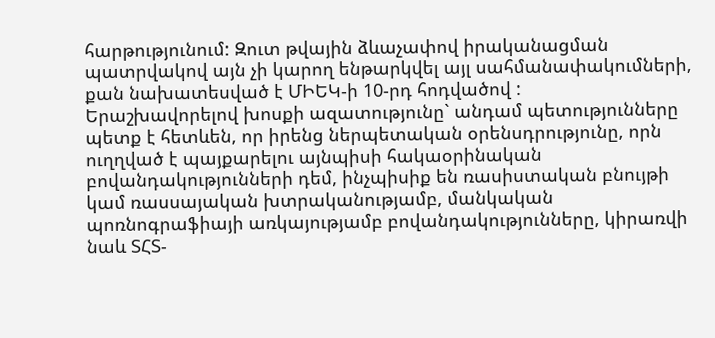հարթությունում: Զուտ թվային ձևաչափով իրականացման պատրվակով այն չի կարող ենթարկվել այլ սահմանափակումների, քան նախատեսված է ՄԻԵԿ-ի 10-րդ հոդվածով :
Երաշխավորելով խոսքի ազատությունը` անդամ պետությունները պետք է հետևեն, որ իրենց ներպետական օրենսդրությունը, որն ուղղված է պայքարելու այնպիսի հակաօրինական բովանդակությունների դեմ, ինչպիսիք են ռասիստական բնույթի կամ ռասսայական խտրականությամբ, մանկական պոռնոգրաֆիայի առկայությամբ բովանդակությունները, կիրառվի նաև ՏՀՏ-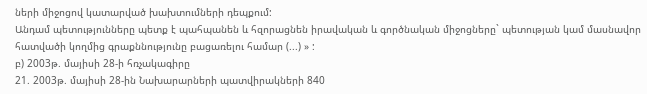ների միջոցով կատարված խախտումների դեպքում:
Անդամ պետությունները պետք է պահպանեն և հզորացնեն իրավական և գործնական միջոցները` պետության կամ մասնավոր հատվածի կողմից գրաքննությունը բացառելու համար (...) » :
բ) 2003թ. մայիսի 28-ի հռչակագիրը
21. 2003թ. մայիսի 28-ին Նախարարների պատվիրակների 840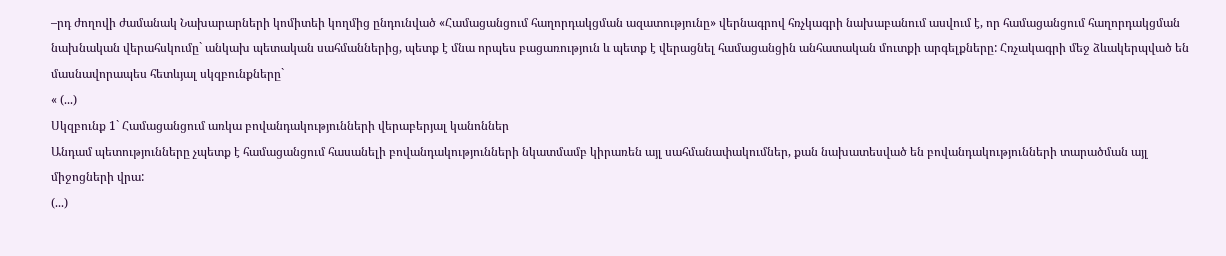–րդ ժողովի ժամանակ Նախարարների կոմիտեի կողմից ընդունված «Համացանցում հաղորդակցման ազատությունը» վերնագրով հռչկագրի նախաբանում ասվում է, որ համացանցում հաղորդակցման նախնական վերահսկումը` անկախ պետական սահմաններից, պետք է մնա որպես բացառություն և պետք է վերացնել համացանցին անհատական մուտքի արգելքները: Հռչակագրի մեջ ձևակերպված են մասնավորապես հետևյալ սկզբունքները`
« (...)
Սկզբունք 1` Համացանցում առկա բովանդակությունների վերաբերյալ կանոններ
Անդամ պետությունները չպետք է համացանցում հասանելի բովանդակությունների նկատմամբ կիրառեն այլ սահմանափակումներ, քան նախատեսված են բովանդակությունների տարածման այլ միջոցների վրա:
(...)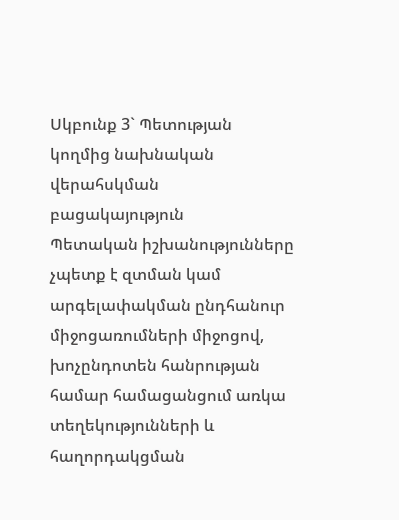Սկբունք 3` Պետության կողմից նախնական վերահսկման բացակայություն
Պետական իշխանությունները չպետք է զտման կամ արգելափակման ընդհանուր միջոցառումների միջոցով, խոչընդոտեն հանրության համար համացանցում առկա տեղեկությունների և հաղորդակցման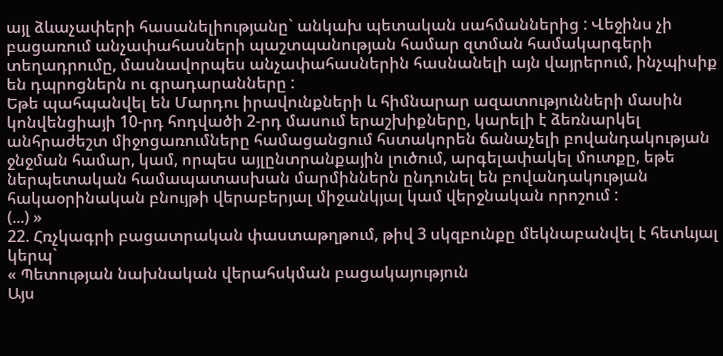այլ ձևաչափերի հասանելիությանը` անկախ պետական սահմաններից : Վեջինս չի բացառում անչափահասների պաշտպանության համար զտման համակարգերի տեղադրումը, մասնավորպես անչափահասներին հասնանելի այն վայրերում, ինչպիսիք են դպրոցներն ու գրադարանները :
Եթե պահպանվել են Մարդու իրավունքների և հիմնարար ազատությունների մասին կոնվենցիայի 10-րդ հոդվածի 2-րդ մասում երաշխիքները, կարելի է ձեռնարկել անհրաժեշտ միջոցառումները համացանցում հստակորեն ճանաչելի բովանդակության ջնջման համար, կամ, որպես այլընտրանքային լուծում, արգելափակել մուտքը, եթե ներպետական համապատասխան մարմիններն ընդունել են բովանդակության հակաօրինական բնույթի վերաբերյալ միջանկյալ կամ վերջնական որոշում :
(...) »
22. Հռչկագրի բացատրական փաստաթղթում, թիվ 3 սկզբունքը մեկնաբանվել է հետևյալ կերպ`
« Պետության նախնական վերահսկման բացակայություն
Այս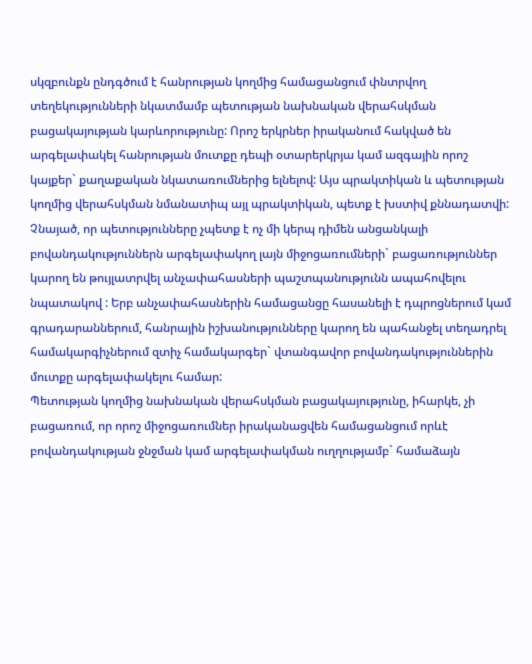սկզբունքն ընդգծում է հանրության կողմից համացանցում փնտրվող տեղեկությունների նկատմամբ պետության նախնական վերահսկման բացակայության կարևորությունը: Որոշ երկրներ իրականում հակված են արգելափակել հանրության մուտքը դեպի օտարերկրյա կամ ազգային որոշ կայքեր` քաղաքական նկատառումներից ելնելով: Այս պրակտիկան և պետության կողմից վերահսկման նմանատիպ այլ պրակտիկան, պետք է խստիվ քննադատվի:
Չնայած, որ պետությունները չպետք է ոչ մի կերպ դիմեն անցանկալի բովանդակություններն արգելափակող լայն միջոցառումների` բացառություններ կարող են թույլատրվել անչափահասների պաշտպանությունն ապահովելու նպատակով : Երբ անչափահասներին համացանցը հասանելի է դպրոցներում կամ գրադարաններում, հանրային իշխանությունները կարող են պահանջել տեղադրել համակարգիչներում զտիչ համակարգեր` վտանգավոր բովանդակություններին մուտքը արգելափակելու համար:
Պետության կողմից նախնական վերահսկման բացակայությունը, իհարկե, չի բացառում, որ որոշ միջոցառումներ իրականացվեն համացանցում որևէ բովանդակության ջնջման կամ արգելափակման ուղղությամբ` համաձայն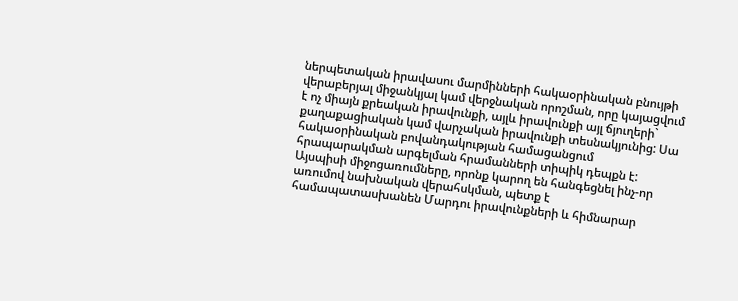ներպետական իրավասու մարմինների հակաօրինական բնույթի վերաբերյալ միջանկյալ կամ վերջնական որոշման, որը կայացվում է ոչ միայն քրեական իրավունքի, այլև իրավունքի այլ ճյուղերի` քաղաքացիական կամ վարչական իրավունքի տեսնակյունից: Սա հակաօրինական բովանդակության համացանցում հրապարակման արգելման հրամանների տիպիկ դեպքն է: Այսպիսի միջոցառումները, որոնք կարող են հանգեցնել ինչ-որ առումով նախնական վերահսկման, պետք է համապատասխանեն Մարդու իրավունքների և հիմնարար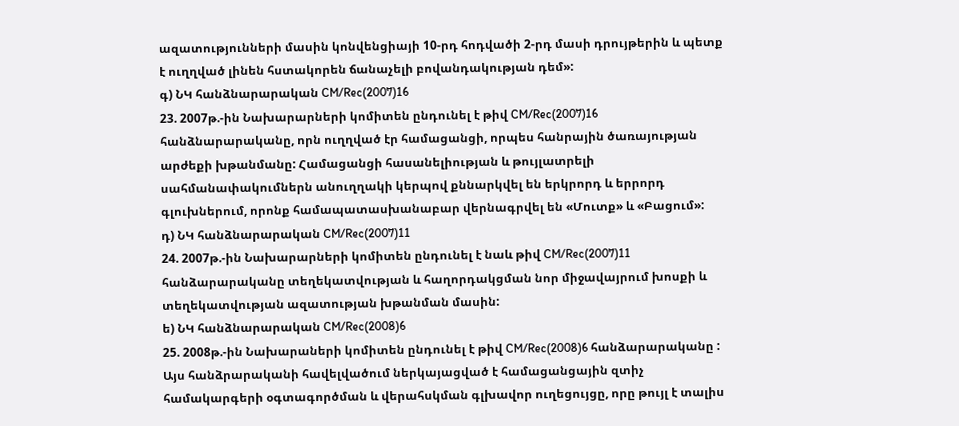ազատությունների մասին կոնվենցիայի 10-րդ հոդվածի 2-րդ մասի դրույթերին և պետք է ուղղված լինեն հստակորեն ճանաչելի բովանդակության դեմ»:
գ) ՆԿ հանձնարարական CM/Rec(2007)16
23. 2007թ.-ին Նախարարների կոմիտեն ընդունել է թիվ CM/Rec(2007)16 հանձնարարականը, որն ուղղված էր համացանցի, որպես հանրային ծառայության արժեքի խթանմանը: Համացանցի հասանելիության և թույլատրելի սահմանափակումներն անուղղակի կերպով քննարկվել են երկրորդ և երրորդ գլուխներում, որոնք համապատասխանաբար վերնագրվել են «Մուտք» և «Բացում»:
դ) ՆԿ հանձնարարական CM/Rec(2007)11
24. 2007թ.-ին Նախարարների կոմիտեն ընդունել է նաև թիվ CM/Rec(2007)11 հանձարարականը տեղեկատվության և հաղորդակցման նոր միջավայրում խոսքի և տեղեկատվության ազատության խթանման մասին:
ե) ՆԿ հանձնարարական CM/Rec(2008)6
25. 2008թ.-ին Նախարաների կոմիտեն ընդունել է թիվ CM/Rec(2008)6 հանձարարականը : Այս հանձրարականի հավելվածում ներկայացված է համացանցային զտիչ համակարգերի օգտագործման և վերահսկման գլխավոր ուղեցույցը, որը թույլ է տալիս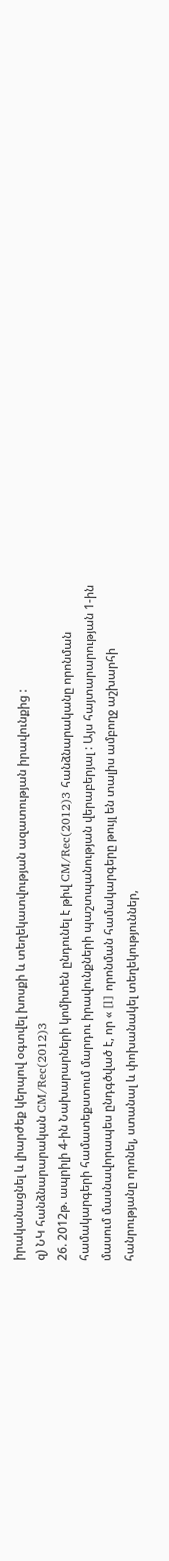իրականացնել և լիարժեք կերպով օգտվել խոսքի և տեղեկատվության ազատության իրավունքից :
զ) ՆԿ հանձնարարական CM/Rec(2012)3
26. 2012թ. ապրիլի 4-ին Նախարարների կոմիտեն ընդունել է թիվ CM/Rec(2012)3 հանձնարականը որոնման համակարգերի համատեքստում մարդու իրավունքների պաշտպանության վերաբերյալ : Այս հայտարարության 1-ին մասում մասնավորապես ընդգծված է, որ « [l] որոնման համակարգերը թույլ են տալիս ամբողջ աշխարհի հանրությանը որոնել, ստանալ և փոխանակել տեղեկություններ,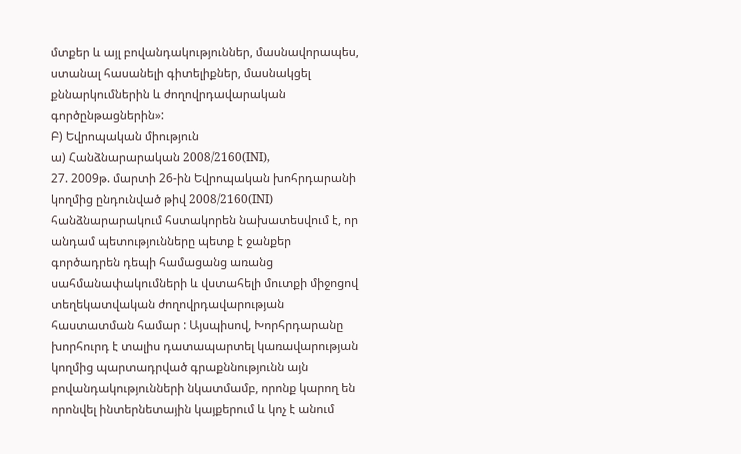մտքեր և այլ բովանդակություններ, մասնավորապես, ստանալ հասանելի գիտելիքներ, մասնակցել քննարկումներին և ժողովրդավարական գործընթացներին»:
Բ) Եվրոպական միություն
ա) Հանձնարարական 2008/2160(INI),
27. 2009թ. մարտի 26-ին Եվրոպական խոհրդարանի կողմից ընդունված թիվ 2008/2160(INI) հանձնարարակում հստակորեն նախատեսվում է, որ անդամ պետությունները պետք է ջանքեր գործադրեն դեպի համացանց առանց սահմանափակումների և վստահելի մուտքի միջոցով տեղեկատվական ժողովրդավարության հաստատման համար : Այսպիսով, Խորհրդարանը խորհուրդ է տալիս դատապարտել կառավարության կողմից պարտադրված գրաքննությունն այն բովանդակությունների նկատմամբ, որոնք կարող են որոնվել ինտերնետային կայքերում և կոչ է անում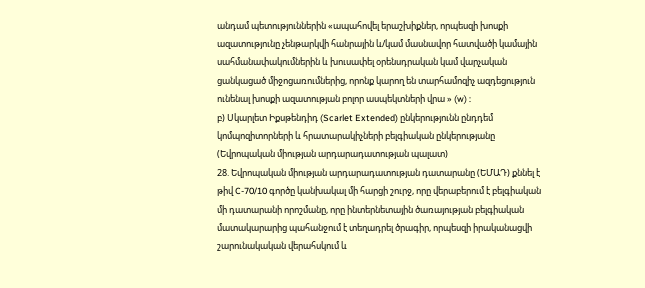անդամ պետություններին «ապահովել երաշխիքներ, որպեսզի խոսքի ազատությունը չենթարկվի հանրային և/կամ մասնավոր հատվածի կամային սահմանափակումներին և խուսափել օրենսդրական կամ վարչական ցանկացած միջոցառումներից, որոնք կարող են տարհամոզիչ ազդեցություն ունենալ խոսքի ազատության բոլոր ասպեկտների վրա » (w) :
բ) Սկարլետ Իքսթենդիդ (Scarlet Extended) ընկերությունն ընդդեմ կոմպոզիտորների և հրատարակիչների բելգիական ընկերությանը (Եվրոպական միության արդարադատության պալատ)
28. Եվրոպական միության արդարադատության դատարանը (ԵՄԱԴ) քննել է թիվ C-70/10 գործը կանխակալ մի հարցի շուրջ, որը վերաբերում է բելգիական մի դատարանի որոշմանը, որը ինտերնետային ծառայության բելգիական մատակարարից պահանջում է տեղադրել ծրագիր, որպեսզի իրականացվի շարունակական վերահսկում և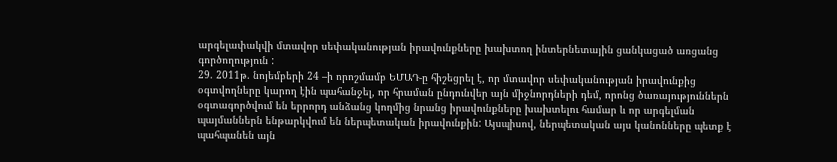արգելափակվի մտավոր սեփականության իրավունքները խախտող ինտերնետային ցանկացած առցանց գործողություն :
29. 2011թ. նոյեմբերի 24 –ի որոշմամբ ԵՄԱԴ-ը հիշեցրել է, որ մտավոր սեփականության իրավունքից օգտվողները կարող էին պահանջել, որ հրաման ընդունվեր այն միջնորդների դեմ, որոնց ծառայություններն օգտագործվում են երրորդ անձանց կողմից նրանց իրավունքները խախտելու համար և որ արգելման պայմաններն ենթարկվում են ներպետական իրավունքին: Այսպիսով, ներպետական այս կանոնները պետք է պահպանեն այն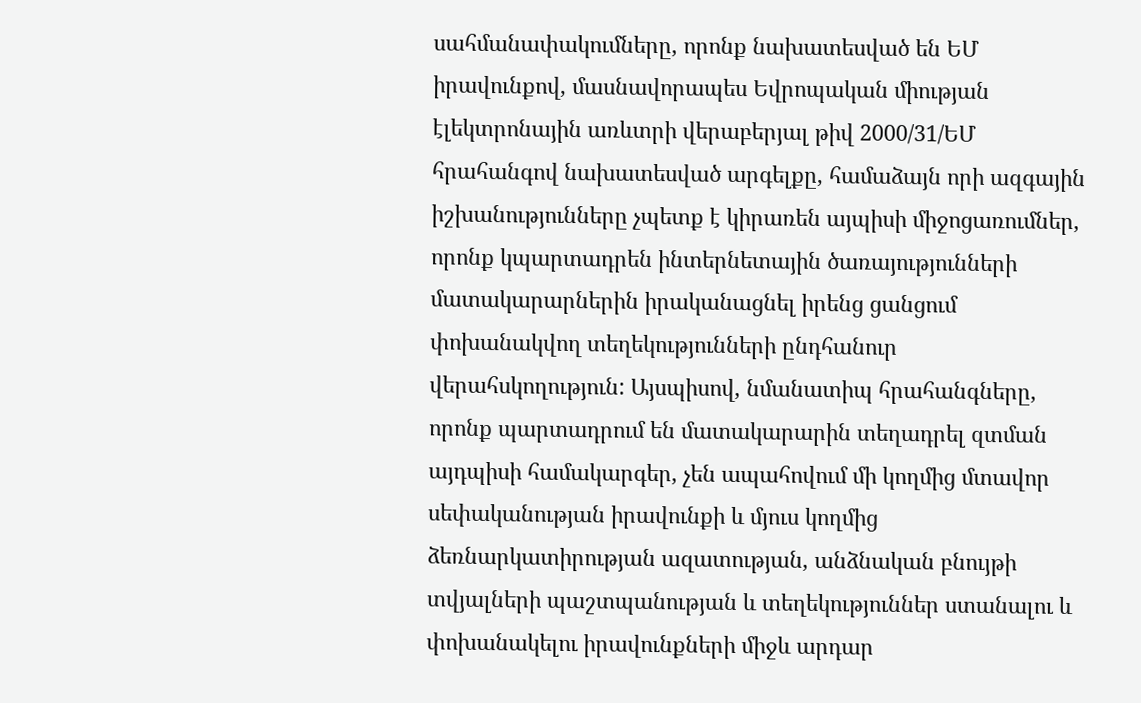սահմանափակումները, որոնք նախատեսված են ԵՄ իրավունքով, մասնավորապես Եվրոպական միության էլեկտրոնային առևտրի վերաբերյալ թիվ 2000/31/ԵՄ հրահանգով նախատեսված արգելքը, համաձայն որի ազգային իշխանությունները չպետք է կիրառեն այպիսի միջոցառումներ, որոնք կպարտադրեն ինտերնետային ծառայությունների մատակարարներին իրականացնել իրենց ցանցում փոխանակվող տեղեկությունների ընդհանուր վերահսկողություն: Այսպիսով, նմանատիպ հրահանգները, որոնք պարտադրում են մատակարարին տեղադրել զտման այդպիսի համակարգեր, չեն ապահովում մի կողմից մտավոր սեփականության իրավունքի և մյուս կողմից ձեռնարկատիրության ազատության, անձնական բնույթի տվյալների պաշտպանության և տեղեկություններ ստանալու և փոխանակելու իրավունքների միջև արդար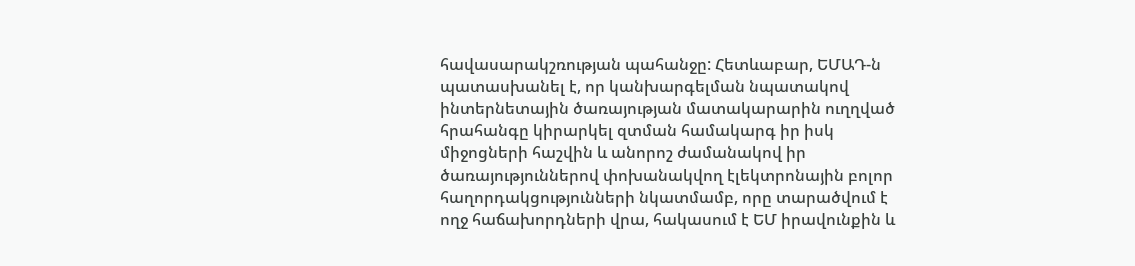հավասարակշռության պահանջը: Հետևաբար, ԵՄԱԴ-ն պատասխանել է, որ կանխարգելման նպատակով ինտերնետային ծառայության մատակարարին ուղղված հրահանգը կիրարկել զտման համակարգ իր իսկ միջոցների հաշվին և անորոշ ժամանակով իր ծառայություններով փոխանակվող էլեկտրոնային բոլոր հաղորդակցությունների նկատմամբ, որը տարածվում է ողջ հաճախորդների վրա, հակասում է ԵՄ իրավունքին և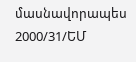մասնավորապես 2000/31/ԵՄ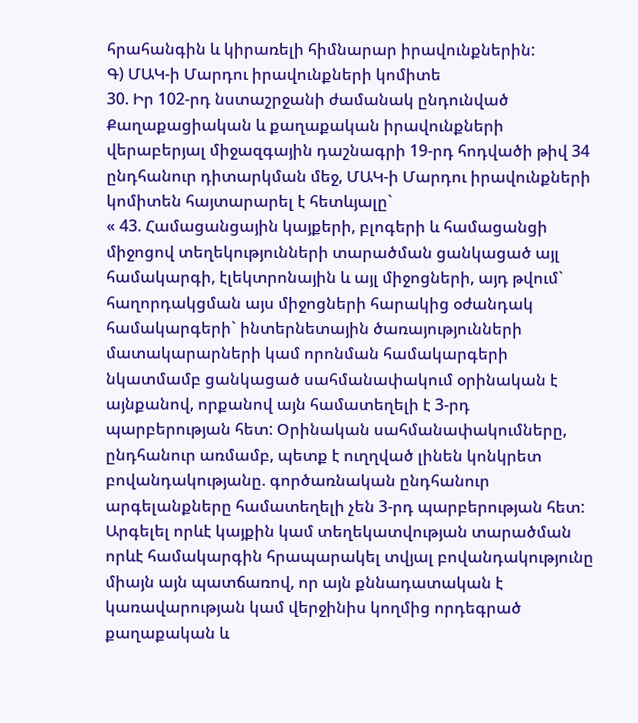հրահանգին և կիրառելի հիմնարար իրավունքներին:
Գ) ՄԱԿ-ի Մարդու իրավունքների կոմիտե
30. Իր 102-րդ նստաշրջանի ժամանակ ընդունված Քաղաքացիական և քաղաքական իրավունքների վերաբերյալ միջազգային դաշնագրի 19-րդ հոդվածի թիվ 34 ընդհանուր դիտարկման մեջ, ՄԱԿ-ի Մարդու իրավունքների կոմիտեն հայտարարել է հետևյալը`
« 43. Համացանցային կայքերի, բլոգերի և համացանցի միջոցով տեղեկությունների տարածման ցանկացած այլ համակարգի, էլեկտրոնային և այլ միջոցների, այդ թվում` հաղորդակցման այս միջոցների հարակից օժանդակ համակարգերի` ինտերնետային ծառայությունների մատակարարների կամ որոնման համակարգերի նկատմամբ ցանկացած սահմանափակում օրինական է այնքանով, որքանով այն համատեղելի է 3-րդ պարբերության հետ: Օրինական սահմանափակումները, ընդհանուր առմամբ, պետք է ուղղված լինեն կոնկրետ բովանդակությանը. գործառնական ընդհանուր արգելանքները համատեղելի չեն 3-րդ պարբերության հետ: Արգելել որևէ կայքին կամ տեղեկատվության տարածման որևէ համակարգին հրապարակել տվյալ բովանդակությունը միայն այն պատճառով, որ այն քննադատական է կառավարության կամ վերջինիս կողմից որդեգրած քաղաքական և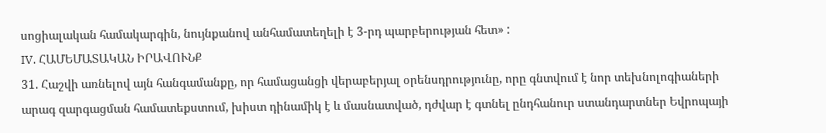սոցիալական համակարգին, նույնքանով անհամատեղելի է 3-րդ պարբերության հետ» :
IV. ՀԱՄԵՄԱՏԱԿԱՆ ԻՐԱՎՈՒՆՔ
31. Հաշվի առնելով այն հանգամանքը, որ համացանցի վերաբերյալ օրենսդրությունը, որը գնտվում է նոր տեխնոլոգիաների արագ զարգացման համատեքստում, խիստ դինամիկ է և մասնատված, դժվար է գտնել ընդհանուր ստանդարտներ Եվրոպայի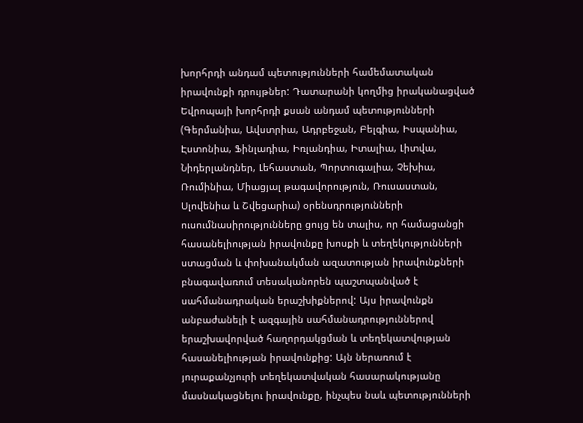խորհրդի անդամ պետությունների համեմատական իրավունքի դրույթներ: Դատարանի կողմից իրականացված Եվրոպայի խորհրդի քսան անդամ պետությունների (Գերմանիա, Ավստրիա, Ադրբեջան, Բելգիա, Իսպանիա, Էստոնիա, Ֆինլադիա, Իռլանդիա, Իտալիա, Լիտվա, Նիդերլանդներ, Լեհաստան, Պորտուգալիա, Չեխիա, Ռումինիա, Միացյալ թագավորություն, Ռուսաստան, Սլովենիա և Շվեցարիա) օրենսդրությունների ուսումնասիրությունները ցույց են տալիս, որ համացանցի հասանելիության իրավունքը խոսքի և տեղեկությունների ստացման և փոխանակման ազատության իրավունքների բնագավառում տեսականորեն պաշտպանված է սահմանադրական երաշխիքներով: Այս իրավունքն անբաժանելի է ազգային սահմանադրություններով երաշխավորված հաղորդակցման և տեղեկատվության հասանելիության իրավունքից: Այն ներառում է յուրաքանչյուրի տեղեկատվական հասարակությանը մասնակացնելու իրավունքը, ինչպես նաև պետությունների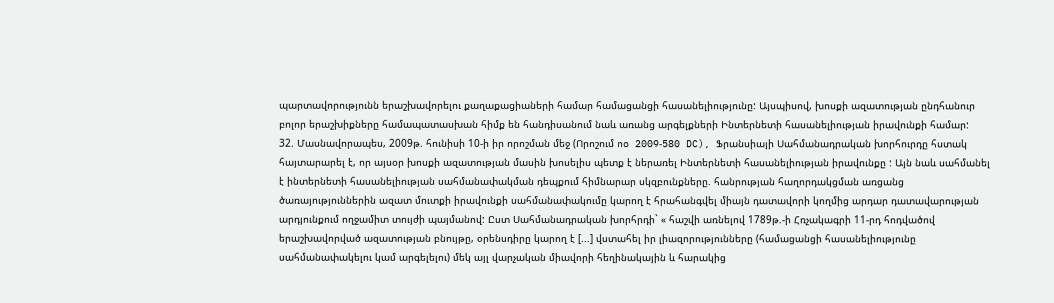պարտավորությունն երաշխավորելու քաղաքացիաների համար համացանցի հասանելիությունը: Այսպիսով, խոսքի ազատության ընդհանուր բոլոր երաշխիքները համապատասխան հիմք են հանդիսանում նաև առանց արգելքների Ինտերնետի հասանելիության իրավունքի համար:
32. Մասնավորապես, 2009թ. հունիսի 10-ի իր որոշման մեջ (Որոշում no 2009‑580 DC), Ֆրանսիայի Սահմանադրական խորհուրդը հստակ հայտարարել է, որ այսօր խոսքի ազատության մասին խոսելիս պետք է ներառել Ինտերնետի հասանելիության իրավունքը : Այն նաև սահմանել է ինտերնետի հասանելիության սահմանափակման դեպքում հիմնարար սկզբունքները. հանրության հաղորդակցման առցանց ծառայություններին ազատ մուտքի իրավունքի սահմանափակումը կարող է հրահանգվել միայն դատավորի կողմից արդար դատավարության արդյունքում ողջամիտ տույժի պայմանով: Ըստ Սահմանադրական խորհրդի` « հաշվի առնելով 1789թ.-ի Հռչակագրի 11-րդ հոդվածով երաշխավորված ազատության բնույթը, օրենսդիրը կարող է [...] վստահել իր լիազորությունները (համացանցի հասանելիությունը սահմանափակելու կամ արգելելու) մեկ այլ վարչական միավորի հեղինակային և հարակից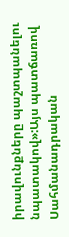իրավունքները պաշտպանելու նպատակով»:Այս պատճառով Սահմանադրական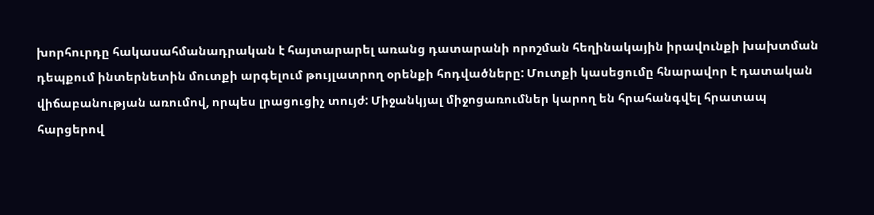խորհուրդը հակասահմանադրական է հայտարարել առանց դատարանի որոշման հեղինակային իրավունքի խախտման դեպքում ինտերնետին մուտքի արգելում թույլատրող օրենքի հոդվածները: Մուտքի կասեցումը հնարավոր է դատական վիճաբանության առումով, որպես լրացուցիչ տույժ: Միջանկյալ միջոցառումներ կարող են հրահանգվել հրատապ հարցերով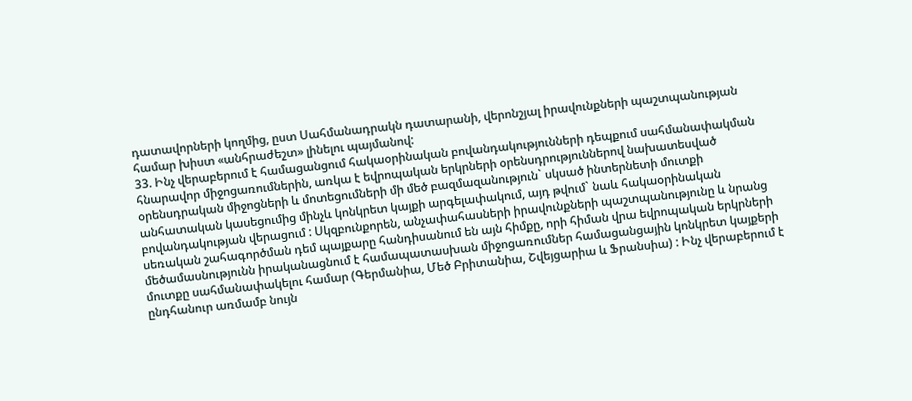դատավորների կողմից, ըստ Սահմանադրակն դատարանի, վերոնշյալ իրավունքների պաշտպանության համար խիստ «անհրաժեշտ» լինելու պայմանով:
33. Ինչ վերաբերում է համացանցում հակաօրինական բովանդակությունների դեպքում սահմանափակման հնարավոր միջոցառումներին, առկա է եվրոպական երկրների օրենսդրություններով նախատեսված օրենսդրական միջոցների և մոտեցումների մի մեծ բազմազանություն` սկսած ինտերնետի մուտքի անհատական կասեցումից մինչև կոնկրետ կայքի արգելափակում, այդ թվում` նաև հակաօրինական բովանդակության վերացում : Սկզբունքորեն, անչափահասների իրավունքների պաշտպանությունը և նրանց սեռական շահագործման դեմ պայքարը հանդիսանում են այն հիմքը, որի հիման վրա եվրոպական երկրների մեծամասնությունն իրականացնում է համապատասխան միջոցառումներ համացանցային կոնկրետ կայքերի մուտքը սահմանափակելու համար (Գերմանիա, Մեծ Բրիտանիա, Շվեյցարիա և Ֆրանսիա) : Ինչ վերաբերում է ընդհանուր առմամբ նույն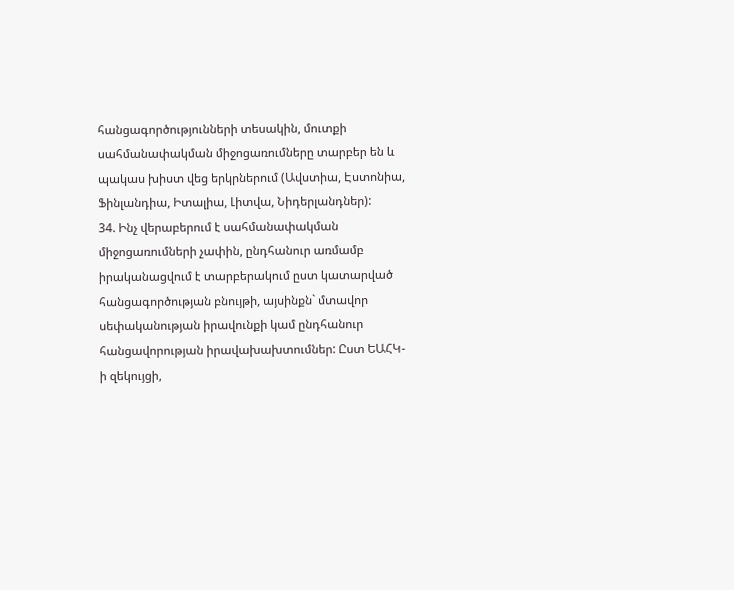հանցագործությունների տեսակին, մուտքի սահմանափակման միջոցառումները տարբեր են և պակաս խիստ վեց երկրներում (Ավստիա, Էստոնիա, Ֆինլանդիա, Իտալիա, Լիտվա, Նիդերլանդներ):
34. Ինչ վերաբերում է սահմանափակման միջոցառումների չափին, ընդհանուր առմամբ իրականացվում է տարբերակում ըստ կատարված հանցագործության բնույթի, այսինքն` մտավոր սեփականության իրավունքի կամ ընդհանուր հանցավորության իրավախախտումներ: Ըստ ԵԱՀԿ-ի զեկույցի,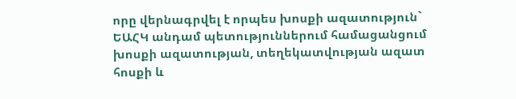որը վերնագրվել է որպես խոսքի ազատություն` ԵԱՀԿ անդամ պետություններում համացանցում խոսքի ազատության, տեղեկատվության ազատ հոսքի և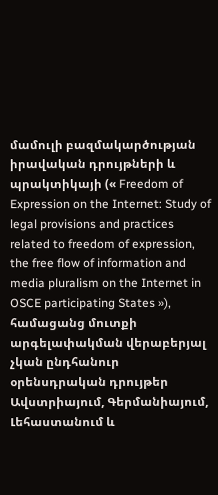մամուլի բազմակարծության իրավական դրույթների և պրակտիկայի (« Freedom of Expression on the Internet: Study of legal provisions and practices related to freedom of expression, the free flow of information and media pluralism on the Internet in OSCE participating States »), համացանց մուտքի արգելափակման վերաբերյալ չկան ընդհանուր օրենսդրական դրույթեր Ավստրիայում, Գերմանիայում, Լեհաստանում և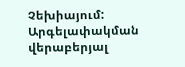Չեխիայում: Արգելափակման վերաբերյալ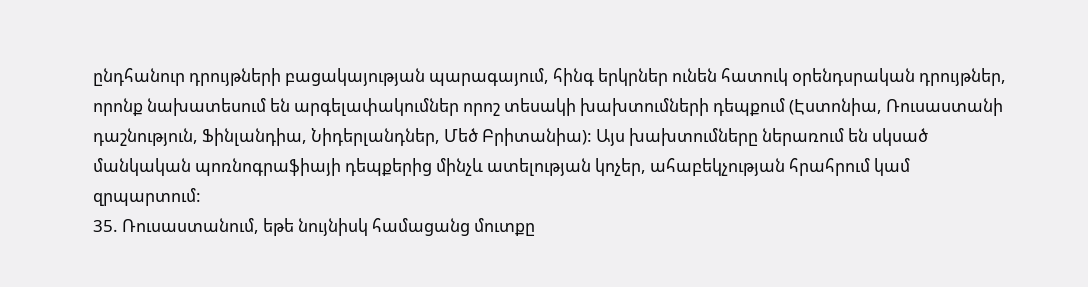ընդհանուր դրույթների բացակայության պարագայում, հինգ երկրներ ունեն հատուկ օրենդսրական դրույթներ, որոնք նախատեսում են արգելափակումներ որոշ տեսակի խախտումների դեպքում (Էստոնիա, Ռուսաստանի դաշնություն, Ֆինլանդիա, Նիդերլանդներ, Մեծ Բրիտանիա): Այս խախտումները ներառում են սկսած մանկական պոռնոգրաֆիայի դեպքերից մինչև ատելության կոչեր, ահաբեկչության հրահրում կամ զրպարտում:
35. Ռուսաստանում, եթե նույնիսկ համացանց մուտքը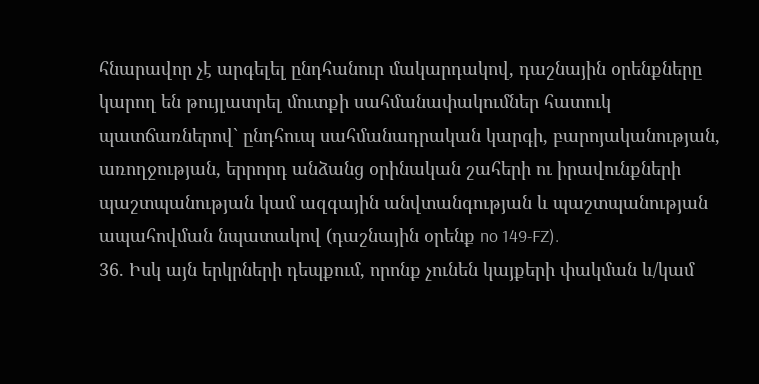հնարավոր չէ արգելել ընդհանուր մակարդակով, դաշնային օրենքները կարող են թույլատրել մուտքի սահմանափակումներ հատուկ պատճառներով` ընդհուպ սահմանադրական կարգի, բարոյականության, առողջության, երրորդ անձանց օրինական շահերի ու իրավունքների պաշտպանության կամ ազգային անվտանգության և պաշտպանության ապահովման նպատակով (դաշնային օրենք no 149-FZ).
36. Իսկ այն երկրների դեպքում, որոնք չունեն կայքերի փակման և/կամ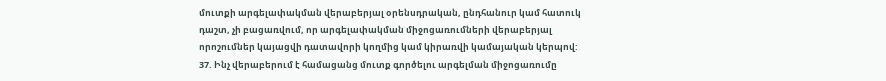մուտքի արգելափակման վերաբերյալ օրենսդրական, ընդհանուր կամ հատուկ դաշտ, չի բացառվում, որ արգելափակման միջոցառումների վերաբերյալ որոշումներ կայացվի դատավորի կողմից կամ կիրառվի կամայական կերպով:
37. Ինչ վերաբերում է համացանց մուտք գործելու արգելման միջոցառումը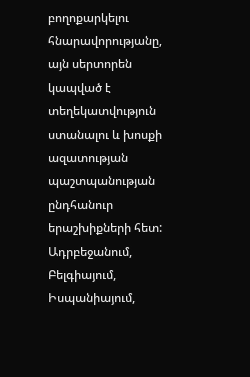բողոքարկելու հնարավորությանը, այն սերտորեն կապված է տեղեկատվություն ստանալու և խոսքի ազատության պաշտպանության ընդհանուր երաշխիքների հետ: Ադրբեջանում, Բելգիայում, Իսպանիայում,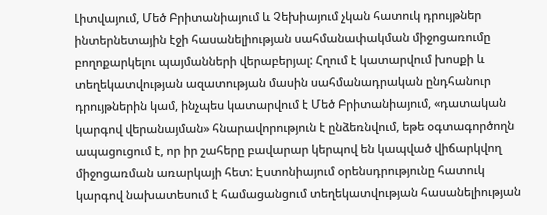Լիտվայում, Մեծ Բրիտանիայում և Չեխիայում չկան հատուկ դրույթներ ինտերնետային էջի հասանելիության սահմանափակման միջոցառումը բողոքարկելու պայմանների վերաբերյալ: Հղում է կատարվում խոսքի և տեղեկատվության ազատության մասին սահմանադրական ընդհանուր դրույթներին կամ, ինչպես կատարվում է Մեծ Բրիտանիայում, «դատական կարգով վերանայման» հնարավորություն է ընձեռնվում, եթե օգտագործողն ապացուցում է, որ իր շահերը բավարար կերպով են կապված վիճարկվող միջոցառման առարկայի հետ: Էստոնիայում օրենսդրությունը հատուկ կարգով նախատեսում է համացանցում տեղեկատվության հասանելիության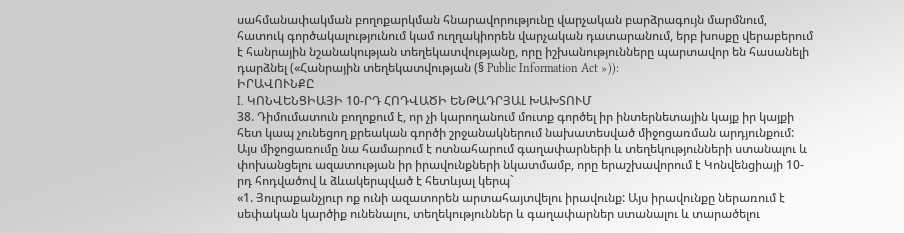սահմանափակման բողոքարկման հնարավորությունը վարչական բարձրագույն մարմնում, հատուկ գործակալությունում կամ ուղղակիորեն վարչական դատարանում, երբ խոսքը վերաբերում է հանրային նշանակության տեղեկատվությանը, որը իշխանությունները պարտավոր են հասանելի դարձնել («Հանրային տեղեկատվության (§ Public Information Act »)):
ԻՐԱՎՈՒՆՔԸ
I. ԿՈՆՎԵՆՑԻԱՅԻ 10-ՐԴ ՀՈԴՎԱԾԻ ԵՆԹԱԴՐՅԱԼ ԽԱԽՏՈՒՄ
38. Դիմումատուն բողոքում է, որ չի կարողանում մուտք գործել իր ինտերնետային կայք իր կայքի հետ կապ չունեցող քրեական գործի շրջանակներում նախատեսված միջոցառման արդյունքում: Այս միջոցառումը նա համարում է ոտնահարում գաղափարների և տեղեկությունների ստանալու և փոխանցելու ազատության իր իրավունքների նկատմամբ, որը երաշխավորում է Կոնվենցիայի 10-րդ հոդվածով և ձևակերպված է հետևյալ կերպ`
«1. Յուրաքանչյուր ոք ունի ազատորեն արտահայտվելու իրավունք: Այս իրավունքը ներառում է սեփական կարծիք ունենալու, տեղեկություններ և գաղափարներ ստանալու և տարածելու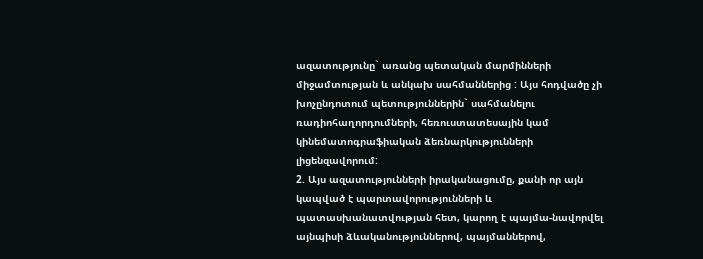ազատությունը` առանց պետական մարմինների միջամտության և անկախ սահմաններից : Այս հոդվածը չի խոչընդոտում պետություններին` սահմանելու ռադիոհաղորդումների, հեռուստատեսային կամ կինեմատոգրաֆիական ձեռնարկությունների լիցենզավորում:
2. Այս ազատությունների իրականացումը, քանի որ այն կապված է պարտավորությունների և պատասխանատվության հետ, կարող է պայմա-նավորվել այնպիսի ձևականություններով, պայմաններով,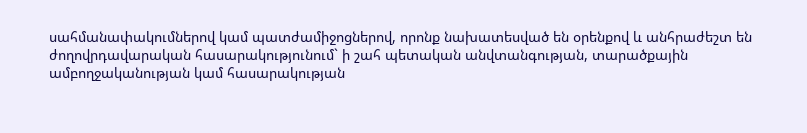սահմանափակումներով կամ պատժամիջոցներով, որոնք նախատեսված են օրենքով և անհրաժեշտ են ժողովրդավարական հասարակությունում` ի շահ պետական անվտանգության, տարածքային ամբողջականության կամ հասարակության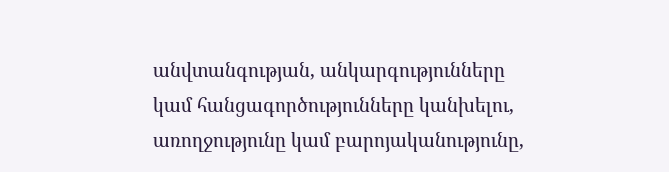անվտանգության, անկարգությունները կամ հանցագործությունները կանխելու, առողջությունը կամ բարոյականությունը,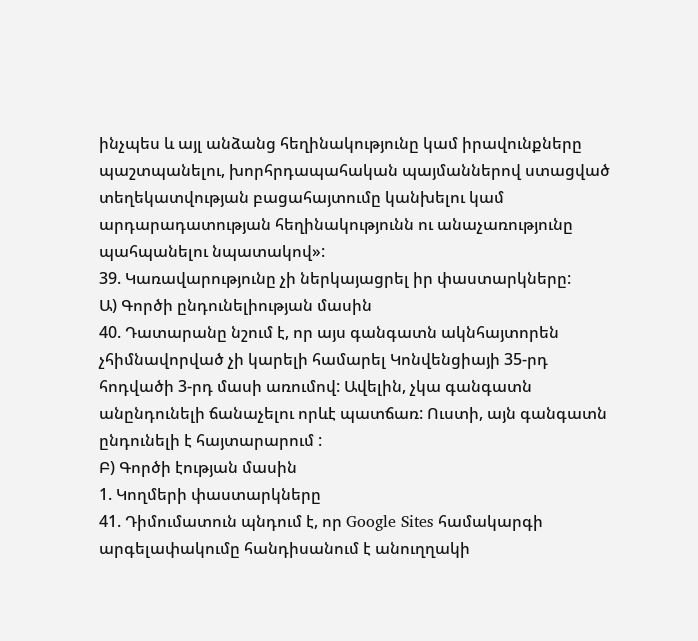ինչպես և այլ անձանց հեղինակությունը կամ իրավունքները պաշտպանելու, խորհրդապահական պայմաններով ստացված տեղեկատվության բացահայտումը կանխելու կամ արդարադատության հեղինակությունն ու անաչառությունը պահպանելու նպատակով»:
39. Կառավարությունը չի ներկայացրել իր փաստարկները:
Ա) Գործի ընդունելիության մասին
40. Դատարանը նշում է, որ այս գանգատն ակնհայտորեն չհիմնավորված չի կարելի համարել Կոնվենցիայի 35-րդ հոդվածի 3-րդ մասի առումով: Ավելին, չկա գանգատն անընդունելի ճանաչելու որևէ պատճառ: Ուստի, այն գանգատն ընդունելի է հայտարարում :
Բ) Գործի էության մասին
1. Կողմերի փաստարկները
41. Դիմումատուն պնդում է, որ Google Sites համակարգի արգելափակումը հանդիսանում է անուղղակի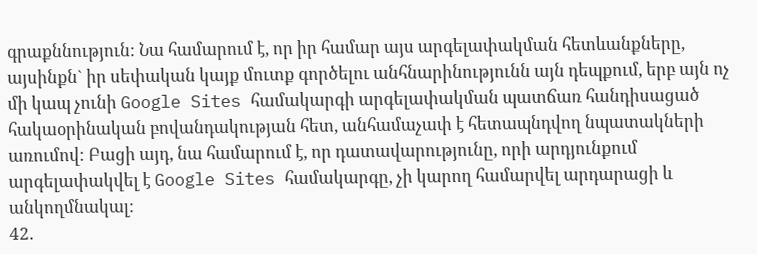գրաքննություն: Նա համարում է, որ իր համար այս արգելափակման հետևանքները, այսինքն` իր սեփական կայք մուտք գործելու անհնարինությունն այն դեպքում, երբ այն ոչ մի կապ չունի Google Sites համակարգի արգելափակման պատճառ հանդիսացած հակաօրինական բովանդակության հետ, անհամաչափ է հետապնդվող նպատակների առումով: Բացի այդ, նա համարում է, որ դատավարությունը, որի արդյունքում արգելափակվել է Google Sites համակարգը, չի կարող համարվել արդարացի և անկողմնակալ:
42.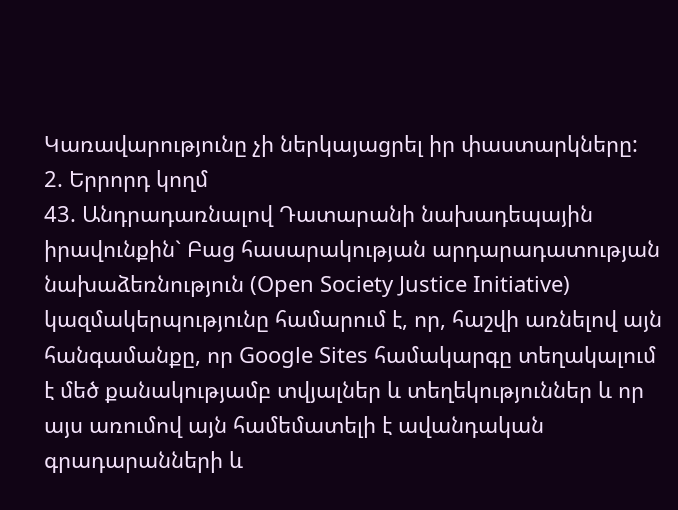Կառավարությունը չի ներկայացրել իր փաստարկները:
2. Երրորդ կողմ
43. Անդրադառնալով Դատարանի նախադեպային իրավունքին` Բաց հասարակության արդարադատության նախաձեռնություն (Open Society Justice Initiative) կազմակերպությունը համարում է, որ, հաշվի առնելով այն հանգամանքը, որ Google Sites համակարգը տեղակալում է մեծ քանակությամբ տվյալներ և տեղեկություններ և որ այս առումով այն համեմատելի է ավանդական գրադարանների և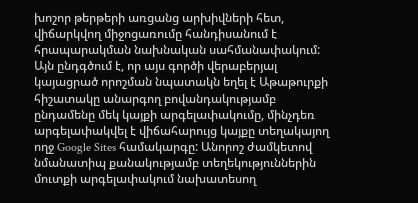խոշոր թերթերի առցանց արխիվների հետ, վիճարկվող միջոցառումը հանդիսանում է հրապարակման նախնական սահմանափակում: Այն ընդգծում է, որ այս գործի վերաբերյալ կայացրած որոշման նպատակն եղել է Աթաթուրքի հիշատակը անարգող բովանդակությամբ ընդամենը մեկ կայքի արգելափակումը, մինչդեռ արգելափակվել է վիճահարույց կայքը տեղակայող ողջ Google Sites համակարգը: Անորոշ ժամկետով նմանատիպ քանակությամբ տեղեկություններին մուտքի արգելափակում նախատեսող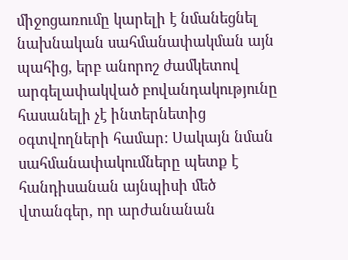միջոցառումը կարելի է նմանեցնել նախնական սահմանափակման այն պահից, երբ անորոշ ժամկետով արգելափակված բովանդակությունը հասանելի չէ ինտերնետից օգտվողների համար: Սակայն նման սահմանափակումները պետք է հանդիսանան այնպիսի մեծ վտանգեր, որ արժանանան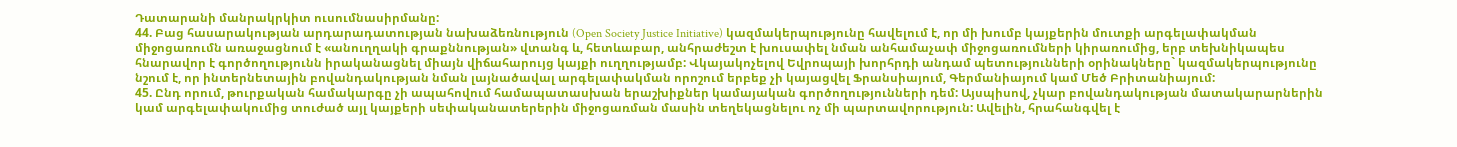Դատարանի մանրակրկիտ ուսումնասիրմանը:
44. Բաց հասարակության արդարադատության նախաձեռնություն (Open Society Justice Initiative) կազմակերպությունը հավելում է, որ մի խումբ կայքերին մուտքի արգելափակման միջոցառումն առաջացնում է «անուղղակի գրաքննության» վտանգ և, հետևաբար, անհրաժեշտ է խուսափել նման անհամաչափ միջոցառումների կիրառումից, երբ տեխնիկապես հնարավոր է գործողությունն իրականացնել միայն վիճահարույց կայքի ուղղությամբ: Վկայակոչելով Եվրոպայի խորհրդի անդամ պետությունների օրինակները` կազմակերպությունը նշում է, որ ինտերնետային բովանդակության նման լայնածավալ արգելափակման որոշում երբեք չի կայացվել Ֆրանսիայում, Գերմանիայում կամ Մեծ Բրիտանիայում:
45. Ընդ որում, թուրքական համակարգը չի ապահովում համապատասխան երաշխիքներ կամայական գործողությունների դեմ: Այսպիսով, չկար բովանդակության մատակարարներին կամ արգելափակումից տուժած այլ կայքերի սեփականատերերին միջոցառման մասին տեղեկացնելու ոչ մի պարտավորություն: Ավելին, հրահանգվել է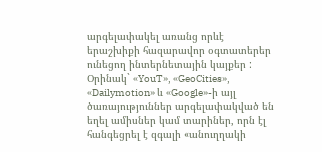արգելափակել առանց որևէ երաշխիքի հազարավոր օգտատերեր ունեցող ինտերնետային կայքեր : Օրինակ` «YouT», «GeoCities», «Dailymotion» և «Google»-ի այլ ծառայություններ արգելափակված են եղել ամիսներ կամ տարիներ, որն էլ հանգեցրել է զգալի «անուղղակի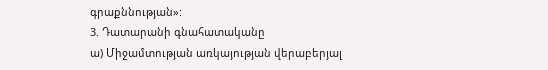գրաքննության»:
3. Դատարանի գնահատականը
ա) Միջամտության առկայության վերաբերյալ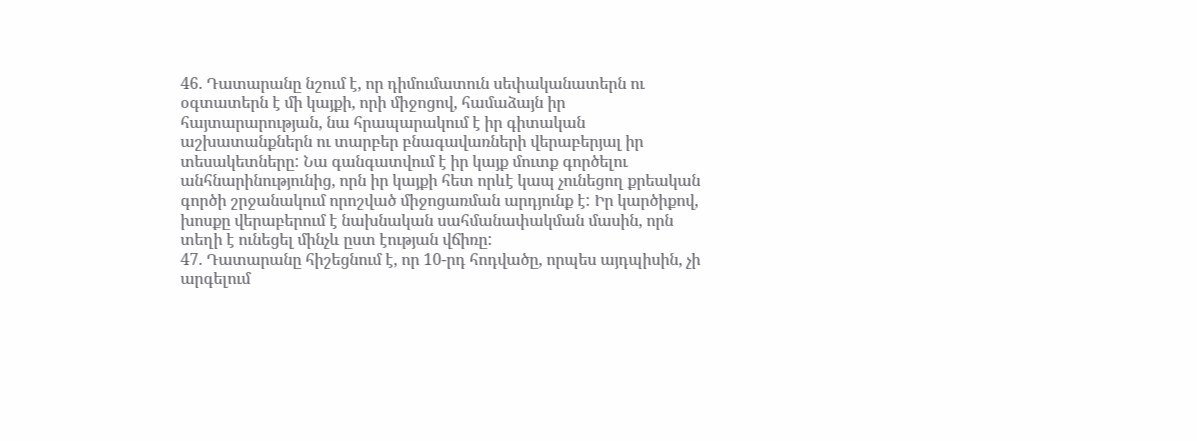46. Դատարանը նշում է, որ դիմումատուն սեփականատերն ու օգտատերն է մի կայքի, որի միջոցով, համաձայն իր հայտարարության, նա հրապարակում է իր գիտական աշխատանքներն ու տարբեր բնագավառների վերաբերյալ իր տեսակետները: Նա գանգատվում է իր կայք մուտք գործելու անհնարինությունից, որն իր կայքի հետ որևէ կապ չունեցող քրեական գործի շրջանակում որոշված միջոցառման արդյունք է: Իր կարծիքով, խոսքը վերաբերում է նախնական սահմանափակման մասին, որն տեղի է ունեցել մինչև ըստ էության վճիռը:
47. Դատարանը հիշեցնում է, որ 10-րդ հոդվածը, որպես այդպիսին, չի արգելում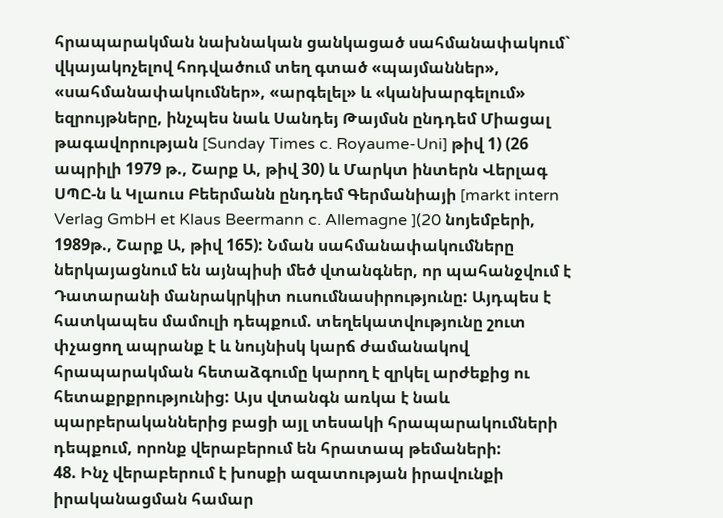հրապարակման նախնական ցանկացած սահմանափակում` վկայակոչելով հոդվածում տեղ գտած «պայմաններ», «սահմանափակումներ», «արգելել» և «կանխարգելում» եզրույթները, ինչպես նաև Սանդեյ Թայմսն ընդդեմ Միացալ թագավորության [Sunday Times c. Royaume-Uni] թիվ 1) (26 ապրիլի 1979 թ., Շարք Ա, թիվ 30) և Մարկտ ինտերն Վերլագ ՍՊԸ-ն և Կլաուս Բեերմանն ընդդեմ Գերմանիայի [markt intern Verlag GmbH et Klaus Beermann c. Allemagne ](20 նոյեմբերի, 1989թ., Շարք Ա, թիվ 165): Նման սահմանափակումները ներկայացնում են այնպիսի մեծ վտանգներ, որ պահանջվում է Դատարանի մանրակրկիտ ուսումնասիրությունը: Այդպես է հատկապես մամուլի դեպքում. տեղեկատվությունը շուտ փչացող ապրանք է և նույնիսկ կարճ ժամանակով հրապարակման հետաձգումը կարող է զրկել արժեքից ու հետաքրքրությունից: Այս վտանգն առկա է նաև պարբերականներից բացի այլ տեսակի հրապարակումների դեպքում, որոնք վերաբերում են հրատապ թեմաների:
48. Ինչ վերաբերում է խոսքի ազատության իրավունքի իրականացման համար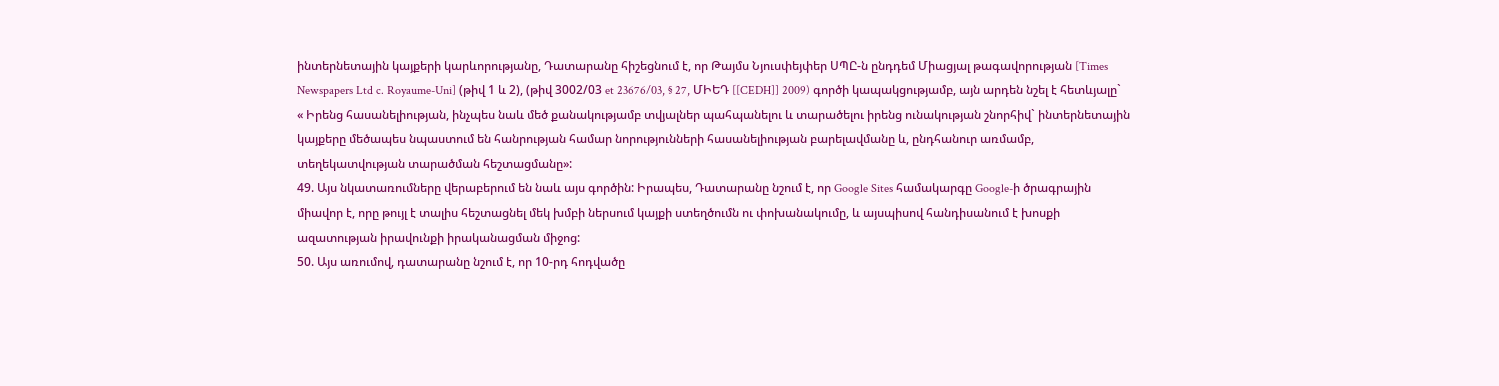ինտերնետային կայքերի կարևորությանը, Դատարանը հիշեցնում է, որ Թայմս Նյուսփեյփեր ՍՊԸ-ն ընդդեմ Միացյալ թագավորության [Times Newspapers Ltd c. Royaume-Uni] (թիվ 1 և 2), (թիվ 3002/03 et 23676/03, § 27, ՄԻԵԴ [[CEDH]] 2009) գործի կապակցությամբ, այն արդեն նշել է հետևյալը`
« Իրենց հասանելիության, ինչպես նաև մեծ քանակությամբ տվյալներ պահպանելու և տարածելու իրենց ունակության շնորհիվ` ինտերնետային կայքերը մեծապես նպաստում են հանրության համար նորությունների հասանելիության բարելավմանը և, ընդհանուր առմամբ, տեղեկատվության տարածման հեշտացմանը»:
49. Այս նկատառումները վերաբերում են նաև այս գործին: Իրապես, Դատարանը նշում է, որ Google Sites համակարգը Google-ի ծրագրային միավոր է, որը թույլ է տալիս հեշտացնել մեկ խմբի ներսում կայքի ստեղծումն ու փոխանակումը, և այսպիսով հանդիսանում է խոսքի ազատության իրավունքի իրականացման միջոց:
50. Այս առումով, դատարանը նշում է, որ 10-րդ հոդվածը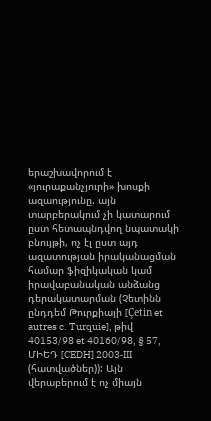երաշխավորում է «յուրաքանչյուրի» խոսքի ազաությունը. այն տարբերակում չի կատարում ըստ հետապնդվող նպատակի բնույթի, ոչ էլ ըստ այդ ազատության իրականացման համար ֆիզիկական կամ իրավաբանական անձանց դերակատարման (Չետինն ընդդեմ Թուրքիայի [Çetin et autres c. Turquie], թիվ 40153/98 et 40160/98, § 57, ՄԻԵԴ [CEDH] 2003‑III (հատվածներ)): Այն վերաբերում է ոչ միայն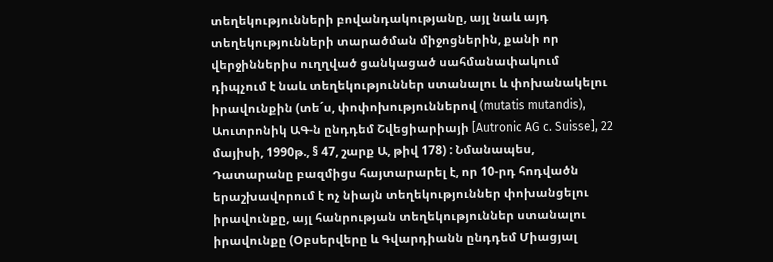տեղեկությունների բովանդակությանը, այլ նաև այդ տեղեկությունների տարածման միջոցներին, քանի որ վերջիններիս ուղղված ցանկացած սահմանափակում դիպչում է նաև տեղեկություններ ստանալու և փոխանակելու իրավունքին (տե´ս, փոփոխություններով (mutatis mutandis), Աուտրոնիկ ԱԳ-ն ընդդեմ Շվեցիարիայի [Autronic AG c. Suisse], 22 մայիսի, 1990թ., § 47, շարք Ա, թիվ 178) : Նմանապես, Դատարանը բազմիցս հայտարարել է, որ 10-րդ հոդվածն երաշխավորում է ոչ նիայն տեղեկություններ փոխանցելու իրավունքը, այլ հանրության տեղեկություններ ստանալու իրավունքը (Օբսերվերը և Գվարդիանն ընդդեմ Միացյալ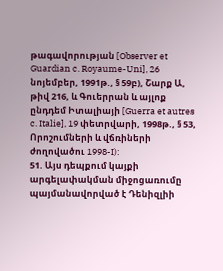թագավորության [Observer et Guardian c. Royaume-Uni], 26 նոյեմբեր, 1991թ., § 59բ), Շարք Ա, թիվ 216, և Գուերրան և այլոք ընդդեմ Իտալիայի [Guerra et autres c. Italie], 19 փետրվարի, 1998թ., § 53, Որոշումների և վճռիների ժողովածու 1998-I):
51. Այս դեպքում կայքի արգելափակման միջոցառումը պայմանավորված է Դենիզլիի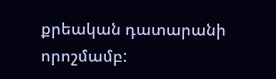քրեական դատարանի որոշմամբ: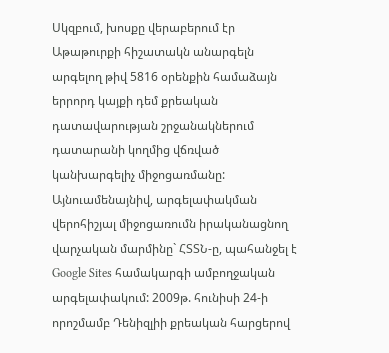Սկզբում, խոսքը վերաբերում էր Աթաթուրքի հիշատակն անարգելն արգելող թիվ 5816 օրենքին համաձայն երրորդ կայքի դեմ քրեական դատավարության շրջանակներում դատարանի կողմից վճռված կանխարգելիչ միջոցառմանը: Այնուամենայնիվ, արգելափակման վերոհիշյալ միջոցառումն իրականացնող վարչական մարմինը` ՀՏՏՆ-ը, պահանջել է Google Sites համակարգի ամբողջական արգելափակում: 2009թ. հունիսի 24-ի որոշմամբ Դենիզլիի քրեական հարցերով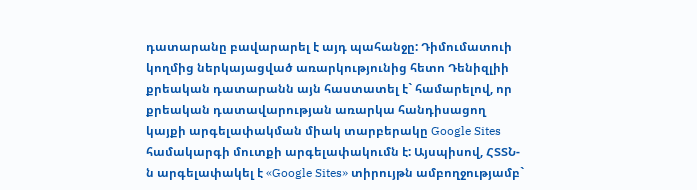դատարանը բավարարել է այդ պահանջը: Դիմումատուի կողմից ներկայացված առարկությունից հետո Դենիզլիի քրեական դատարանն այն հաստատել է` համարելով, որ քրեական դատավարության առարկա հանդիսացող կայքի արգելափակման միակ տարբերակը Google Sites համակարգի մուտքի արգելափակումն է: Այսպիսով, ՀՏՏՆ-ն արգելափակել է «Google Sites» տիրույթն ամբողջությամբ`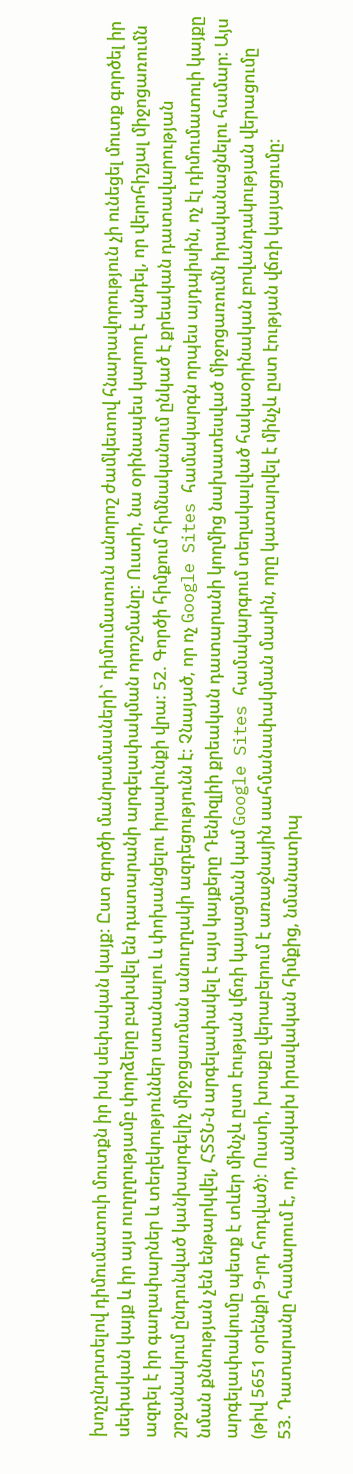խոչընդոտելով դիմումատուի մուտքն իր իսկ սեփական կայք: Ըստ գործի մանրամասների` դիմումատուն անորոշ ժամկետով հնարավորություն չի ունեցել մուտք գործել իր սեփական կայք և իր այս ուղղղությամբ փորձերը բախվել են դատարանի արգելափակման որոշմանը: Ուստի, նա օրինապես կարող է պնդել, որ վերոհիշյալ միջոցառումն ազդել է իր գաղափարներ և տեղեկություններ ստանալու և փոխանցելու իրավունքի վրա: 52. Գործի հիմքում հիմնականում ընկած է քրեական դատավարության շրջանակում ընդունված կանխարգելիչ միջոցառման անուղղակի ազդեցությունն է: Չնայած, որ ոչ Google Sites համակարգն որպես այդպիսին, ոչ էլ դիմումատուի կայքը նման քննության չեն ենթարկվել, ՀՏՏՆ-ն արգելափակել է այս կայքերը Դենիզլիի քրեական դատարանի կողմից նախատեսված միջոցառումն իրականացնելու համար: Այս արգելափակումը պետք է տևեր մինչև ըստ էության վճռի կայացման կամ Google Sites համակարգում տեղակալված հակաօրինական բովանդակության վերացումը (թիվ 5651 օրենքի 9-րդ հոդված): Ուստի, խոսքը վերաբերում է առաջնային սահմանափակման մասին, որը կատարվել է մինչև ըստ էության վճռի կայացումը:
53. Դատարանը համարում է, որ, անկախ իրավական հիմքից, նմանատիպ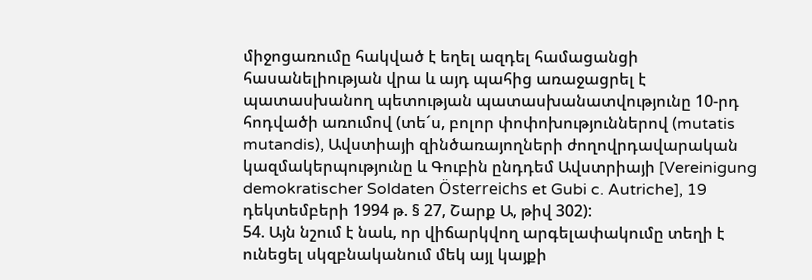միջոցառումը հակված է եղել ազդել համացանցի հասանելիության վրա և այդ պահից առաջացրել է պատասխանող պետության պատասխանատվությունը 10-րդ հոդվածի առումով (տե´ս, բոլոր փոփոխություններով (mutatis mutandis), Ավստիայի զինծառայողների ժողովրդավարական կազմակերպությունը և Գուբին ընդդեմ Ավստրիայի [Vereinigung demokratischer Soldaten Österreichs et Gubi c. Autriche], 19 դեկտեմբերի 1994 թ. § 27, Շարք Ա, թիվ 302):
54. Այն նշում է նաև, որ վիճարկվող արգելափակումը տեղի է ունեցել սկզբնականում մեկ այլ կայքի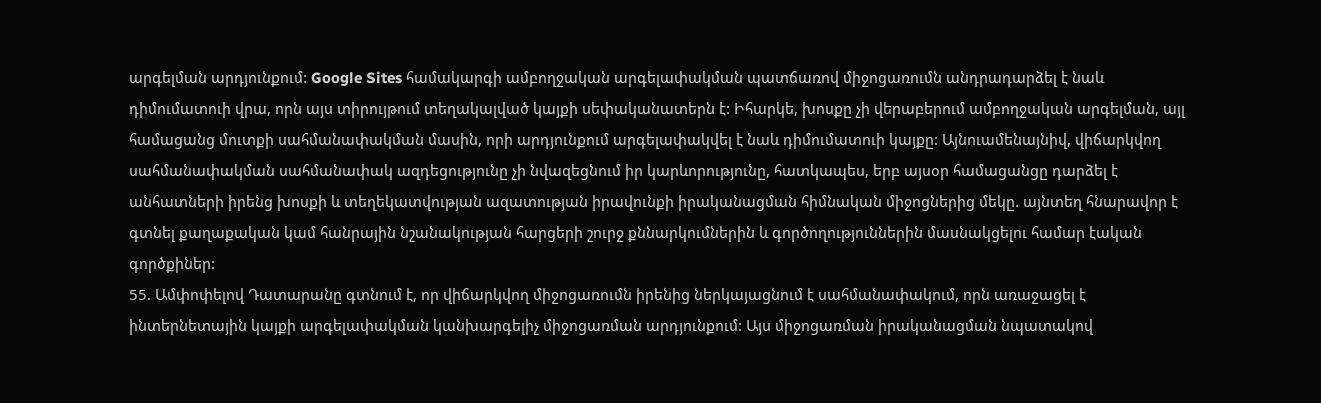արգելման արդյունքում: Google Sites համակարգի ամբողջական արգելափակման պատճառով միջոցառումն անդրադարձել է նաև դիմումատուի վրա, որն այս տիրույթում տեղակալված կայքի սեփականատերն է: Իհարկե, խոսքը չի վերաբերում ամբողջական արգելման, այլ համացանց մուտքի սահմանափակման մասին, որի արդյունքում արգելափակվել է նաև դիմումատուի կայքը: Այնուամենայնիվ, վիճարկվող սահմանափակման սահմանափակ ազդեցությունը չի նվազեցնում իր կարևորությունը, հատկապես, երբ այսօր համացանցը դարձել է անհատների իրենց խոսքի և տեղեկատվության ազատության իրավունքի իրականացման հիմնական միջոցներից մեկը. այնտեղ հնարավոր է գտնել քաղաքական կամ հանրային նշանակության հարցերի շուրջ քննարկումներին և գործողություններին մասնակցելու համար էական գործքիներ:
55. Ամփոփելով Դատարանը գտնում է, որ վիճարկվող միջոցառումն իրենից ներկայացնում է սահմանափակում, որն առաջացել է ինտերնետային կայքի արգելափակման կանխարգելիչ միջոցառման արդյունքում: Այս միջոցառման իրականացման նպատակով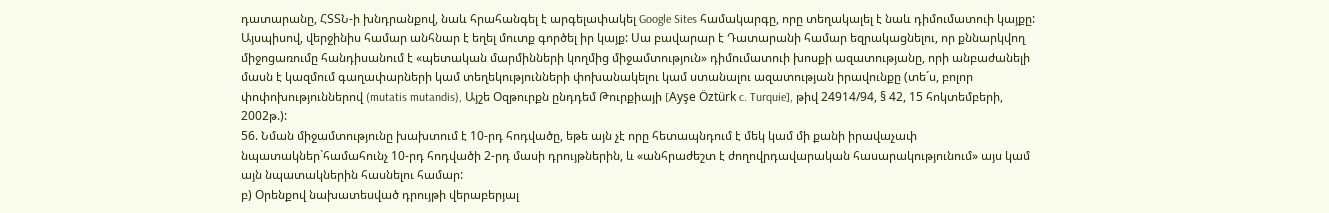դատարանը, ՀՏՏՆ-ի խնդրանքով, նաև հրահանգել է արգելափակել Google Sites համակարգը, որը տեղակալել է նաև դիմումատուի կայքը: Այսպիսով, վերջինիս համար անհնար է եղել մուտք գործել իր կայք: Սա բավարար է Դատարանի համար եզրակացնելու, որ քննարկվող միջոցառումը հանդիսանում է «պետական մարմինների կողմից միջամտություն» դիմումատուի խոսքի ազատությանը, որի անբաժանելի մասն է կազմում գաղափարների կամ տեղեկությունների փոխանակելու կամ ստանալու ազատության իրավունքը (տե´ս, բոլոր փոփոխություններով (mutatis mutandis), Այշե Օզթուրքն ընդդեմ Թուրքիայի [Ayşe Öztürk c. Turquie], թիվ 24914/94, § 42, 15 հոկտեմբերի, 2002թ.):
56. Նման միջամտությունը խախտում է 10-րդ հոդվածը, եթե այն չէ որը հետապնդում է մեկ կամ մի քանի իրավաչափ նպատակներ`համահունչ 10-րդ հոդվածի 2-րդ մասի դրույթներին, և «անհրաժեշտ է ժողովրդավարական հասարակությունում» այս կամ այն նպատակներին հասնելու համար:
բ) Օրենքով նախատեսված դրույթի վերաբերյալ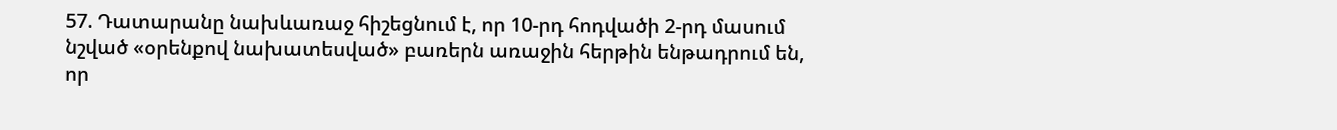57. Դատարանը նախևառաջ հիշեցնում է, որ 10-րդ հոդվածի 2-րդ մասում նշված «օրենքով նախատեսված» բառերն առաջին հերթին ենթադրում են, որ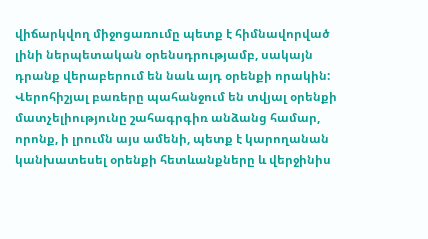վիճարկվող միջոցառումը պետք է հիմնավորված լինի ներպետական օրենսդրությամբ, սակայն դրանք վերաբերում են նաև այդ օրենքի որակին: Վերոհիշյալ բառերը պահանջում են տվյալ օրենքի մատչելիությունը շահագրգիռ անձանց համար, որոնք, ի լրումն այս ամենի, պետք է կարողանան կանխատեսել օրենքի հետևանքները և վերջինիս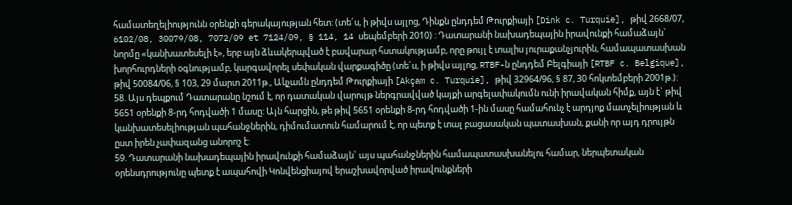համատեղելիությունն օրենքի գերակայության հետ: (տե´ս, ի թիվս այլոց, Դինքն ընդդեմ Թուրքիայի [Dink c. Turquie], թիվ 2668/07, 6102/08, 30079/08, 7072/09 et 7124/09, § 114, 14 սեպեմբերի 2010) : Դատարանի նախադեպային իրավունքի համաձայն` նորմը «կանխատեսելի է», երբ այն ձևակերպված է բավարար հստակությամբ, որը թույլ է տալիս յուրաքանչյուրին, համապատասխան խորհուրդների օգնությամբ, կարգավորել սեփական վարքագիծը (տե´ս, ի թիվս այլոց, RTBF-ն ընդդեմ Բելգիայի [RTBF c. Belgique], թիվ 50084/06, § 103, 29 մարտ 2011թ., Ակչամն ընդդեմ Թուրքիայի [Akçam c. Turquie], թիվ 32964/96, § 87, 30 հոկտեմբերի 2001թ.):
58. Այս դեպքում Դատարանը նշում է, որ դատական վարույթ ներգրավված կայքի արգելափակումն ունի իրավական հիմք, այն է` թիվ 5651 օրենքի 8-րդ հոդվածի 1 մասը: Այն հարցին, թե թիվ 5651 օրենքի 8-րդ հոդվածի 1-ին մասը համահունչ է արդյոք մատչելիության և կանխատեսելիության պահանջներին, դիմումատուն համարում է, որ պետք է տալ բացասական պատասխան, քանի որ այդ դրույթն ըստ իրեն չափազանց անորոշ է:
59. Դատարանի նախադեպային իրավունքի համաձայն` այս պահանջներին համապատասխանելու համար, ներպետական օրենսդրությունը պետք է ապահովի Կոնվենցիայով երաշխավորված իրավունքների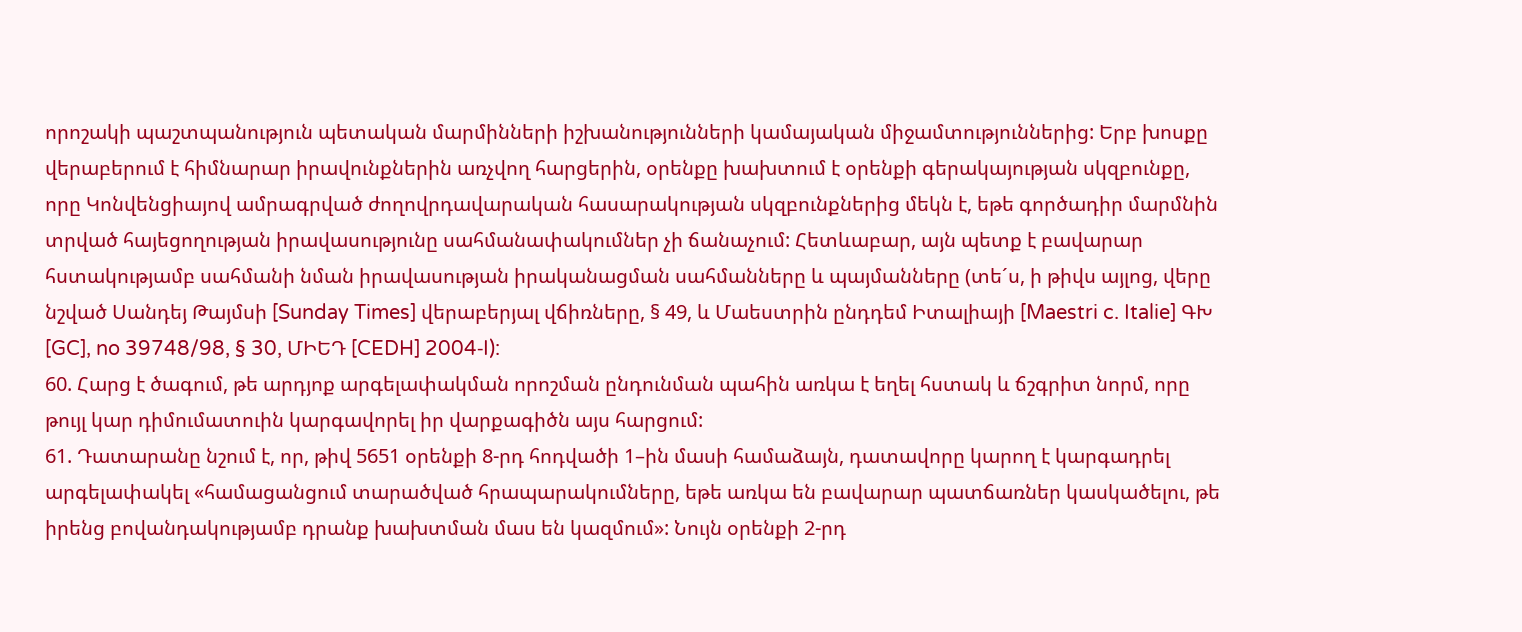որոշակի պաշտպանություն պետական մարմինների իշխանությունների կամայական միջամտություններից: Երբ խոսքը վերաբերում է հիմնարար իրավունքներին առչվող հարցերին, օրենքը խախտում է օրենքի գերակայության սկզբունքը, որը Կոնվենցիայով ամրագրված ժողովրդավարական հասարակության սկզբունքներից մեկն է, եթե գործադիր մարմնին տրված հայեցողության իրավասությունը սահմանափակումներ չի ճանաչում: Հետևաբար, այն պետք է բավարար հստակությամբ սահմանի նման իրավասության իրականացման սահմանները և պայմանները (տե´ս, ի թիվս այլոց, վերը նշված Սանդեյ Թայմսի [Sunday Times] վերաբերյալ վճիռները, § 49, և Մաեստրին ընդդեմ Իտալիայի [Maestri c. Italie] ԳԽ [GC], no 39748/98, § 30, ՄԻԵԴ [CEDH] 2004‑I):
60. Հարց է ծագում, թե արդյոք արգելափակման որոշման ընդունման պահին առկա է եղել հստակ և ճշգրիտ նորմ, որը թույլ կար դիմումատուին կարգավորել իր վարքագիծն այս հարցում:
61. Դատարանը նշում է, որ, թիվ 5651 օրենքի 8-րդ հոդվածի 1–ին մասի համաձայն, դատավորը կարող է կարգադրել արգելափակել «համացանցում տարածված հրապարակումները, եթե առկա են բավարար պատճառներ կասկածելու, թե իրենց բովանդակությամբ դրանք խախտման մաս են կազմում»: Նույն օրենքի 2-րդ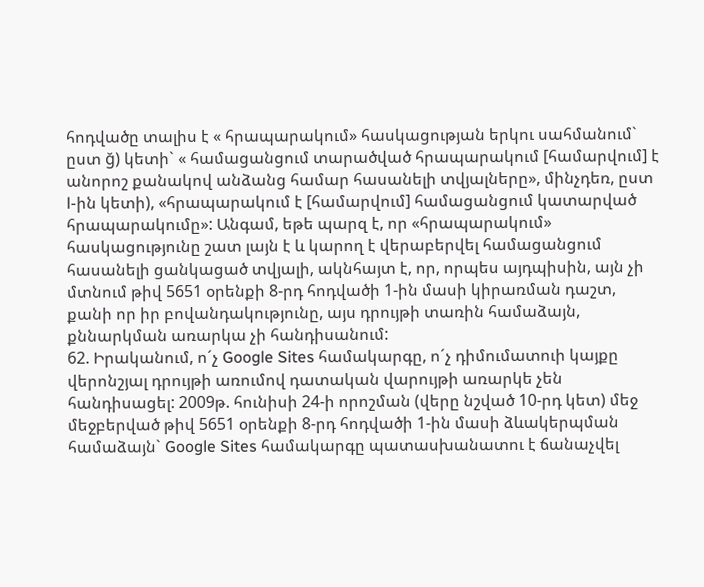հոդվածը տալիս է « հրապարակում» հասկացության երկու սահմանում` ըստ ğ) կետի` « համացանցում տարածված հրապարակում [համարվում] է անորոշ քանակով անձանց համար հասանելի տվյալները», մինչդեռ, ըստ l-ին կետի), «հրապարակում է [համարվում] համացանցում կատարված հրապարակումը»: Անգամ, եթե պարզ է, որ «հրապարակում» հասկացությունը շատ լայն է և կարող է վերաբերվել համացանցում հասանելի ցանկացած տվյալի, ակնհայտ է, որ, որպես այդպիսին, այն չի մտնում թիվ 5651 օրենքի 8-րդ հոդվածի 1-ին մասի կիրառման դաշտ, քանի որ իր բովանդակությունը, այս դրույթի տառին համաձայն, քննարկման առարկա չի հանդիսանում:
62. Իրականում, ո´չ Google Sites համակարգը, ո´չ դիմումատուի կայքը վերոնշյալ դրույթի առումով դատական վարույթի առարկե չեն հանդիսացել: 2009թ. հունիսի 24-ի որոշման (վերը նշված 10-րդ կետ) մեջ մեջբերված թիվ 5651 օրենքի 8-րդ հոդվածի 1-ին մասի ձևակերպման համաձայն` Google Sites համակարգը պատասխանատու է ճանաչվել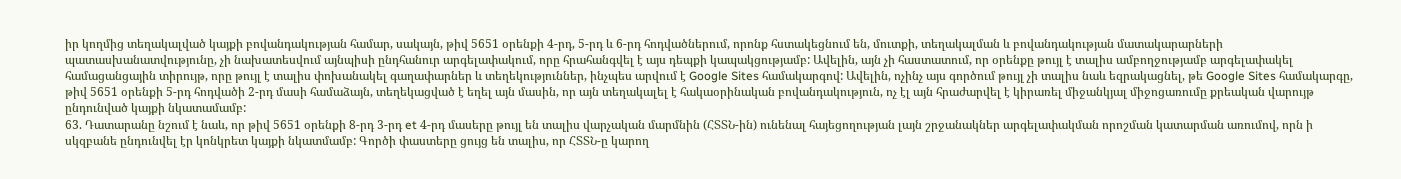իր կողմից տեղակալված կայքի բովանդակության համար, սակայն, թիվ 5651 օրենքի 4-րդ, 5-րդ և 6-րդ հոդվածներում, որոնք հստակեցնում են, մուտքի, տեղակալման և բովանդակության մատակարարների պատասխանատվությունը, չի նախատեսվում այնպիսի ընդհանուր արգելափակում, որը հրահանգվել է այս դեպքի կապակցությամբ: Ավելին, այն չի հաստատում, որ օրենքը թույլ է տալիս ամբողջությամբ արգելափակել համացանցային տիրույթ, որը թույլ է տալիս փոխանակել գաղափարներ և տեղեկություններ, ինչպես արվում է Google Sites համակարգով: Ավելին, ոչինչ այս գործում թույլ չի տալիս նաև եզրակացնել, թե Google Sites համակարգը, թիվ 5651 օրենքի 5-րդ հոդվածի 2-րդ մասի համաձայն, տեղեկացված է եղել այն մասին, որ այն տեղակալել է հակաօրինական բովանդակություն, ոչ էլ այն հրաժարվել է կիրառել միջանկյալ միջոցառումը քրեական վարույթ ընդունված կայքի նկատամամբ:
63. Դատարանը նշում է նաև, որ թիվ 5651 օրենքի 8-րդ 3-րդ et 4-րդ մասերը թույլ են տալիս վարչական մարմնին (ՀՏՏՆ-ին) ունենալ հայեցողության լայն շրջանակներ արգելափակման որոշման կատարման առումով, որն ի սկզբանե ընդունվել էր կոնկրետ կայքի նկատմամբ: Գործի փաստերը ցույց են տալիս, որ ՀՏՏՆ-ը կարող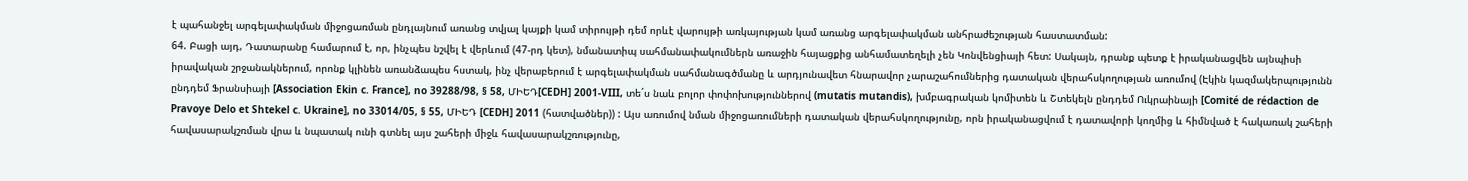է պահանջել արգելափակման միջոցառման ընդլայնում առանց տվյալ կայքի կամ տիրույթի դեմ որևէ վարույթի առկայության կամ առանց արգելափակման անհրաժեշության հաստատման:
64. Բացի այդ, Դատարանը համարում է, որ, ինչպես նշվել է վերևում (47-րդ կետ), նմանատիպ սահմանափակումներն առաջին հայացքից անհամատեղելի չեն Կոնվենցիայի հետ: Սակայն, դրանք պետք է իրականացվեն այնպիսի իրավական շրջանակներում, որոնք կլինեն առանձապես հստակ, ինչ վերաբերում է արգելափակման սահմանագծմանը և արդյունավետ հնարավոր չարաշահումներից դատական վերահսկողության առումով (Էկին կազմակերպությունն ընդդեմ Ֆրանսիայի [Association Ekin c. France], no 39288/98, § 58, ՄԻԵԴ[CEDH] 2001‑VIII, տե´ս նաև բոլոր փոփոխություններով (mutatis mutandis), խմբագրական կոմիտեն և Շտեկելն ընդդեմ Ուկրաինայի [Comité de rédaction de Pravoye Delo et Shtekel c. Ukraine], no 33014/05, § 55, ՄԻԵԴ [CEDH] 2011 (հատվածներ)) : Այս առումով նման միջոցառումների դատական վերահսկողությունը, որն իրականացվում է դատավորի կողմից և հիմնված է հակառակ շահերի հավասարակշռման վրա և նպատակ ունի գտնել այս շահերի միջև հավասարակշռությունը,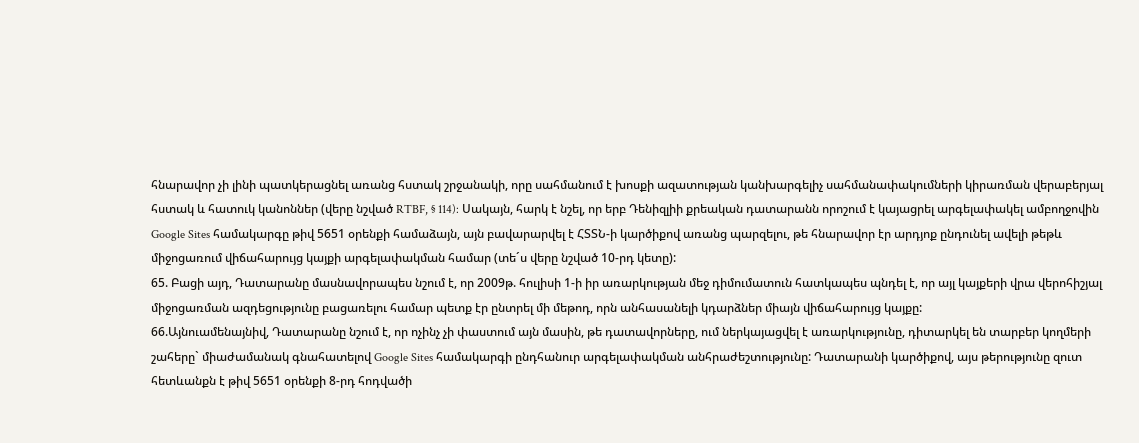հնարավոր չի լինի պատկերացնել առանց հստակ շրջանակի, որը սահմանում է խոսքի ազատության կանխարգելիչ սահմանափակումների կիրառման վերաբերյալ հստակ և հատուկ կանոններ (վերը նշված RTBF, § 114): Սակայն, հարկ է նշել, որ երբ Դենիզլիի քրեական դատարանն որոշում է կայացրել արգելափակել ամբողջովին Google Sites համակարգը թիվ 5651 օրենքի համաձայն, այն բավարարվել է ՀՏՏՆ-ի կարծիքով առանց պարզելու, թե հնարավոր էր արդյոք ընդունել ավելի թեթև միջոցառում վիճահարույց կայքի արգելափակման համար (տե´ս վերը նշված 10-րդ կետը):
65. Բացի այդ, Դատարանը մասնավորապես նշում է, որ 2009թ. հուլիսի 1-ի իր առարկության մեջ դիմումատուն հատկապես պնդել է, որ այլ կայքերի վրա վերոհիշյալ միջոցառման ազդեցությունը բացառելու համար պետք էր ընտրել մի մեթոդ, որն անհասանելի կդարձներ միայն վիճահարույց կայքը:
66.Այնուամենայնիվ, Դատարանը նշում է, որ ոչինչ չի փաստում այն մասին, թե դատավորները, ում ներկայացվել է առարկությունը, դիտարկել են տարբեր կողմերի շահերը` միաժամանակ գնահատելով Google Sites համակարգի ընդհանուր արգելափակման անհրաժեշտությունը: Դատարանի կարծիքով, այս թերությունը զուտ հետևանքն է թիվ 5651 օրենքի 8-րդ հոդվածի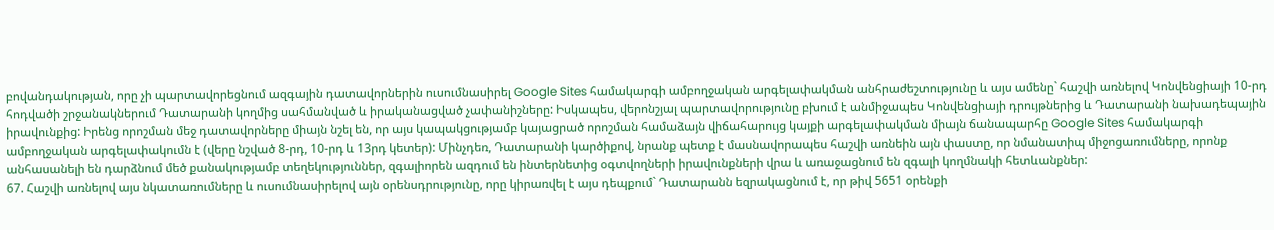բովանդակության, որը չի պարտավորեցնում ազգային դատավորներին ուսումնասիրել Google Sites համակարգի ամբողջական արգելափակման անհրաժեշտությունը և այս ամենը` հաշվի առնելով Կոնվենցիայի 10-րդ հոդվածի շրջանակներում Դատարանի կողմից սահմանված և իրականացված չափանիշները: Իսկապես, վերոնշյալ պարտավորությունը բխում է անմիջապես Կոնվենցիայի դրույթներից և Դատարանի նախադեպային իրավունքից: Իրենց որոշման մեջ դատավորները միայն նշել են, որ այս կապակցությամբ կայացրած որոշման համաձայն վիճահարույց կայքի արգելափակման միայն ճանապարհը Google Sites համակարգի ամբողջական արգելափակումն է (վերը նշված 8-րդ, 10-րդ և 13րդ կետեր): Մինչդեռ, Դատարանի կարծիքով, նրանք պետք է մասնավորապես հաշվի առնեին այն փաստը, որ նմանատիպ միջոցառումները, որոնք անհասանելի են դարձնում մեծ քանակությամբ տեղեկություններ, զգալիորեն ազդում են ինտերնետից օգտվողների իրավունքների վրա և առաջացնում են զգալի կողմնակի հետևանքներ:
67. Հաշվի առնելով այս նկատառումները և ուսումնասիրելով այն օրենսդրությունը, որը կիրառվել է այս դեպքում` Դատարանն եզրակացնում է, որ թիվ 5651 օրենքի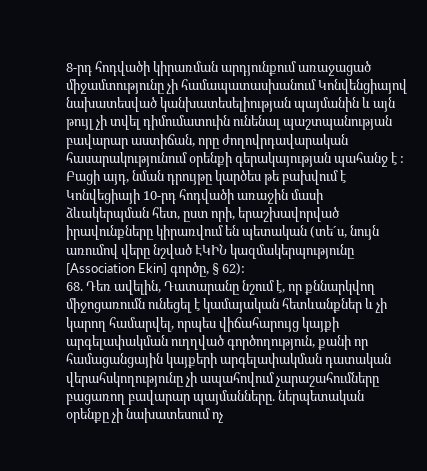8-րդ հոդվածի կիրառման արդյունքում առաջացած միջամտությունը չի համապատասխանում Կոնվենցիայով նախատեսված կանխատեսելիության պայմանին և այն թույլ չի տվել դիմումատուին ունենալ պաշտպանության բավարար աստիճան, որը ժողովրդավարական հասարակությունում օրենքի գերակայության պահանջ է : Բացի այդ, նման դրույթը կարծես թե բախվում է Կոնվեցիայի 10-րդ հոդվածի առաջին մասի ձևակերպման հետ, ըստ որի, երաշխավորված իրավունքները կիրառվում են պետական (տե´ս, նույն առումով վերը նշված ԷԿԻՆ կազմակերպությունը [Association Ekin] գործը, § 62):
68. Դեռ ավելին, Դատարանը նշում է, որ քննարկվող միջոցառումն ունեցել է կամայական հետևանքներ և չի կարող համարվել, որպես վիճահարույց կայքի արգելափակման ուղղված գործողություն, քանի որ համացանցային կայքերի արգելափակման դատական վերահսկողությունը չի ապահովում չարաշահումները բացառող բավարար պայմանները. ներպետական օրենքը չի նախատեսում ոչ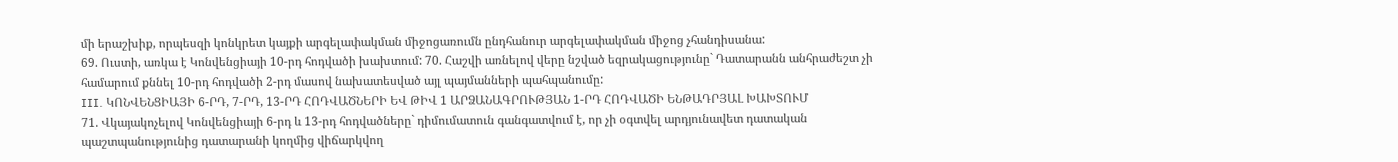մի երաշխիք, որպեսզի կոնկրետ կայքի արգելափակման միջոցառումն ընդհանուր արգելափակման միջոց չհանդիսանա:
69. Ուստի, առկա է Կոնվենցիայի 10-րդ հոդվածի խախտում: 70. Հաշվի առնելով վերը նշված եզրակացությունը` Դատարանն անհրաժեշտ չի համարում քննել 10-րդ հոդվածի 2-րդ մասով նախատեսված այլ պայմանների պահպանումը:
III. ԿՈՆՎԵՆՑԻԱՅԻ 6-ՐԴ, 7-ՐԴ, 13-ՐԴ ՀՈԴՎԱԾՆԵՐԻ ԵՎ ԹԻՎ 1 ԱՐՁԱՆԱԳՐՈՒԹՅԱՆ 1-ՐԴ ՀՈԴՎԱԾԻ ԵՆԹԱԴՐՅԱԼ ԽԱԽՏՈՒՄ
71. Վկայակոչելով Կոնվենցիայի 6-րդ և 13-րդ հոդվածները` դիմումատուն գանգատվում է, որ չի օգտվել արդյունավետ դատական պաշտպանությունից դատարանի կողմից վիճարկվող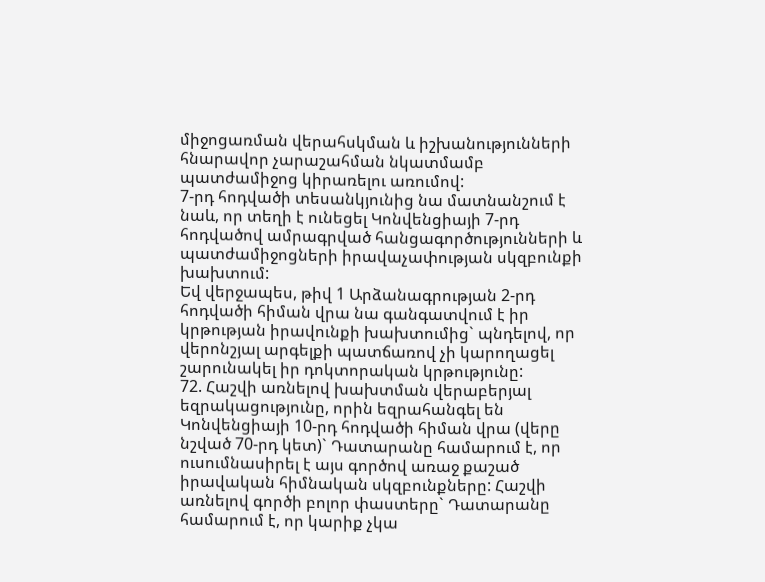միջոցառման վերահսկման և իշխանությունների հնարավոր չարաշահման նկատմամբ պատժամիջոց կիրառելու առումով:
7-րդ հոդվածի տեսանկյունից նա մատնանշում է նաև, որ տեղի է ունեցել Կոնվենցիայի 7-րդ հոդվածով ամրագրված հանցագործությունների և պատժամիջոցների իրավաչափության սկզբունքի խախտում:
Եվ վերջապես, թիվ 1 Արձանագրության 2-րդ հոդվածի հիման վրա նա գանգատվում է իր կրթության իրավունքի խախտումից` պնդելով, որ վերոնշյալ արգելքի պատճառով չի կարողացել շարունակել իր դոկտորական կրթությունը:
72. Հաշվի առնելով խախտման վերաբերյալ եզրակացությունը, որին եզրահանգել են Կոնվենցիայի 10-րդ հոդվածի հիման վրա (վերը նշված 70-րդ կետ)` Դատարանը համարում է, որ ուսումնասիրել է այս գործով առաջ քաշած իրավական հիմնական սկզբունքները: Հաշվի առնելով գործի բոլոր փաստերը` Դատարանը համարում է, որ կարիք չկա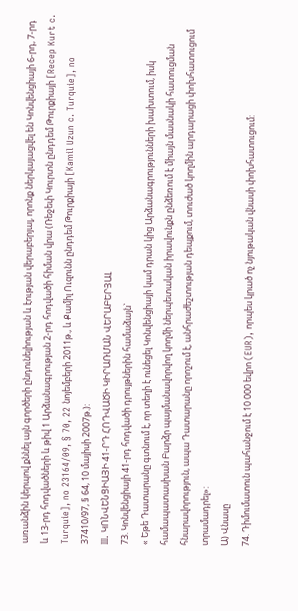առանձին կերպով քննել այն գործերի ընդունելիության և էության վերաբերյալ, որոնք ներկայացվել են Կոնվենցիայի 6-րդ, 7-րդ և 13-րդ հոդվածների և թիվ 1 Արձանագրության 2-րդ հոդվածի հիման վրա (Ռեջեփ Կուրտն ընդդեմ Թուրքիայի [Recep Kurt c. Turquie], no 23164/09, § 70, 22 նոյեմբերի 2011թ., և Քամիլ Ուզունն ընդդեմ Թուրքիայի [Kamil Uzun c. Turquie], no 37410/97, § 64, 10 մայիսի 2007թ.):
III. ԿՈՆՎԵՆՑԻԱՅԻ 41-ՐԴ ՀՈԴՎԱԾԻ ԿԻՐԱՌՄԱՆ ՎԵՐԱԲԵՐՅԱԼ
73. Կոնվենցիայի 41-րդ հոդվածի դրույթներին համաձայն`
« Եթե Դատարանը գտնում է, որ տեղի է ունեցել Կոնվենցիայի կամ դրան կից Արձանագրությունների խախտում, իսկ համապատասխան Բարձր պայմանավորվող կողմի ներպետական իրավունքն ընձեռում է միայն մասնակի հատուցման հնարավորություն, ապա Դատարանը որոշում է, անհրաժեշտության դեպքում, տուժած կողմին արդարացի փոխհատուցում տրամադրել»:
Ա) Վնասը
74. Դիմումատուն պահանջում է 10 000 եվրո (EUR), որպես կրած ոչ նյութական վնասի փոխհատուցում: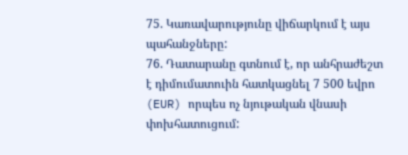75. Կառավարությունը վիճարկում է այս պահանջները:
76. Դատարանը գտնում է, որ անհրաժեշտ է դիմումատուին հատկացնել 7 500 եվրո (EUR) որպես ոչ նյութական վնասի փոխհատուցում: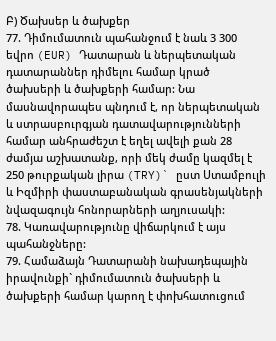Բ) Ծախսեր և ծախքեր
77. Դիմումատուն պահանջում է նաև 3 300 եվրո (EUR) Դատարան և ներպետական դատարաններ դիմելու համար կրած ծախսերի և ծախքերի համար: Նա մասնավորապես պնդում է, որ ներպետական և ստրասբուրգյան դատավարությունների համար անհրաժեշտ է եղել ավելի քան 28 ժամյա աշխատանք, որի մեկ ժամը կազմել է 250 թուրքական լիրա (TRY)` ըստ Ստամբուլի և Իզմիրի փաստաբանական գրասենյակների նվազագույն հոնորարների աղյուսակի:
78. Կառավարությունը վիճարկում է այս պահանջները:
79. Համաձայն Դատարանի նախադեպային իրավունքի` դիմումատուն ծախսերի և ծախքերի համար կարող է փոխհատուցում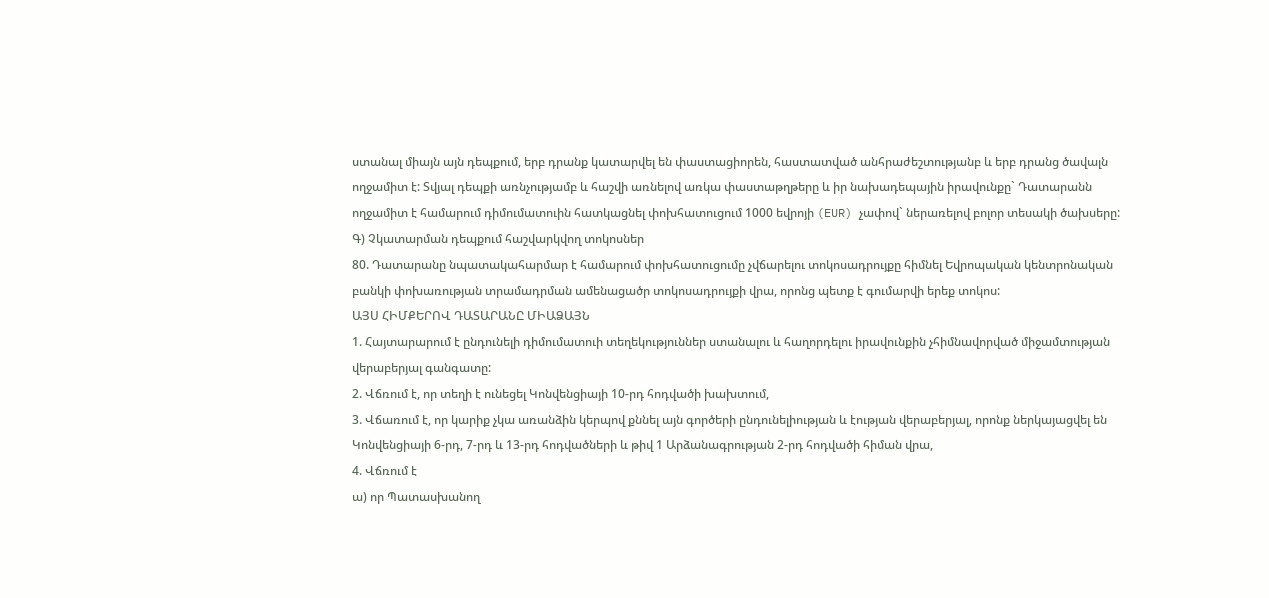ստանալ միայն այն դեպքում, երբ դրանք կատարվել են փաստացիորեն, հաստատված անհրաժեշտությանբ և երբ դրանց ծավալն ողջամիտ է: Տվյալ դեպքի առնչությամբ և հաշվի առնելով առկա փաստաթղթերը և իր նախադեպային իրավունքը` Դատարանն ողջամիտ է համարում դիմումատուին հատկացնել փոխհատուցում 1000 եվրոյի (EUR) չափով` ներառելով բոլոր տեսակի ծախսերը:
Գ) Չկատարման դեպքում հաշվարկվող տոկոսներ
80. Դատարանը նպատակահարմար է համարում փոխհատուցումը չվճարելու տոկոսադրույքը հիմնել Եվրոպական կենտրոնական բանկի փոխառության տրամադրման ամենացածր տոկոսադրույքի վրա, որոնց պետք է գումարվի երեք տոկոս:
ԱՅՍ ՀԻՄՔԵՐՈՎ ԴԱՏԱՐԱՆԸ ՄԻԱՁԱՅՆ
1. Հայտարարում է ընդունելի դիմումատուի տեղեկություններ ստանալու և հաղորդելու իրավունքին չհիմնավորված միջամտության վերաբերյալ գանգատը:
2. Վճռում է, որ տեղի է ունեցել Կոնվենցիայի 10-րդ հոդվածի խախտում,
3. Վճառում է, որ կարիք չկա առանձին կերպով քննել այն գործերի ընդունելիության և էության վերաբերյալ, որոնք ներկայացվել են Կոնվենցիայի 6-րդ, 7-րդ և 13-րդ հոդվածների և թիվ 1 Արձանագրության 2-րդ հոդվածի հիման վրա,
4. Վճռում է
ա) որ Պատասխանող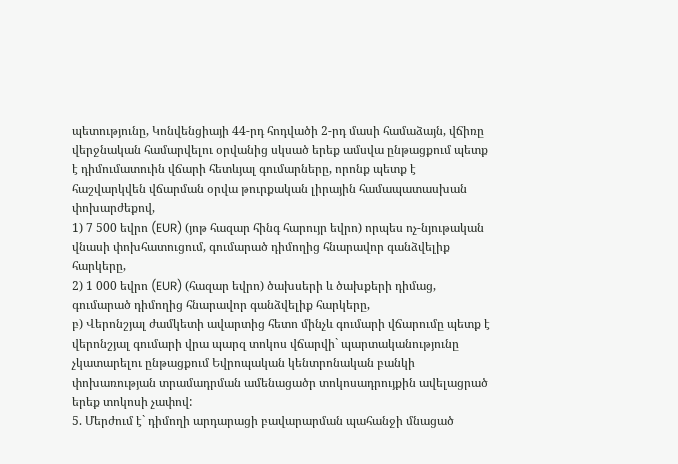պետությունը, Կոնվենցիայի 44-րդ հոդվածի 2-րդ մասի համաձայն, վճիռը վերջնական համարվելու օրվանից սկսած երեք ամսվա ընթացքում պետք է դիմումատուին վճարի հետևյալ գումարները, որոնք պետք է հաշվարկվեն վճարման օրվա թուրքական լիրային համապատասխան փոխարժեքով,
1) 7 500 եվրո (EUR) (յոթ հազար հինգ հարույր եվրո) որպես ոչ-նյութական վնասի փոխհատուցում, գումարած դիմողից հնարավոր գանձվելիք հարկերը,
2) 1 000 եվրո (EUR) (հազար եվրո) ծախսերի և ծախքերի դիմաց, գումարած դիմողից հնարավոր գանձվելիք հարկերը,
բ) Վերոնշյալ ժամկետի ավարտից հետո մինչև գումարի վճարումը պետք է վերոնշյալ գումարի վրա պարզ տոկոս վճարվի` պարտականությունը չկատարելու ընթացքում Եվրոպական կենտրոնական բանկի փոխառության տրամադրման ամենացածր տոկոսադրույքին ավելացրած երեք տոկոսի չափով:
5. Մերժում է` դիմողի արդարացի բավարարման պահանջի մնացած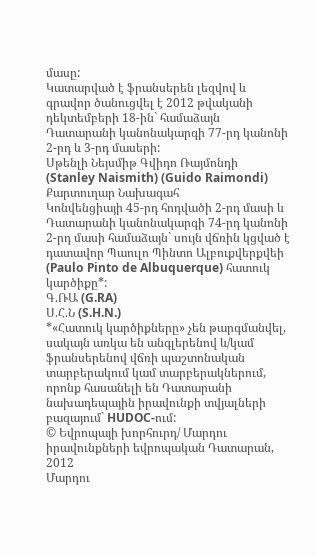մասը:
Կատարված է ֆրանսերեն լեզվով և գրավոր ծանուցվել է 2012 թվականի դեկտեմբերի 18-ին` համաձայն Դատարանի կանոնակարգի 77-րդ կանոնի 2-րդ և 3-րդ մասերի:
Սթենլի Նեյսմիթ Գվիդո Ռայմոնդի
(Stanley Naismith) (Guido Raimondi)
Քարտուղար Նախագահ
Կոնվենցիայի 45-րդ հոդվածի 2-րդ մասի և Դատարանի կանոնակարգի 74-րդ կանոնի 2-րդ մասի համաձայն` սույն վճռին կցված է դատավոր Պաուլո Պինտո Ալբուքվերքվեի (Paulo Pinto de Albuquerque) հատուկ կարծիքը*:
Գ.ՌԱ (G.RA)
Ս.Հ.Ն (S.H.N.)
*«Հատուկ կարծիքները» չեն թարգմանվել, սակայն առկա են անգլերենով և/կամ ֆրանսերենով վճռի պաշտոնական տարբերակում կամ տարբերակներում, որոնք հասանելի են Դատարանի նախադեպային իրավունքի տվյալների բազայում` HUDOC-ում:
© Եվրոպայի խորհուրդ/ Մարդու իրավունքների եվրոպական Դատարան, 2012
Մարդու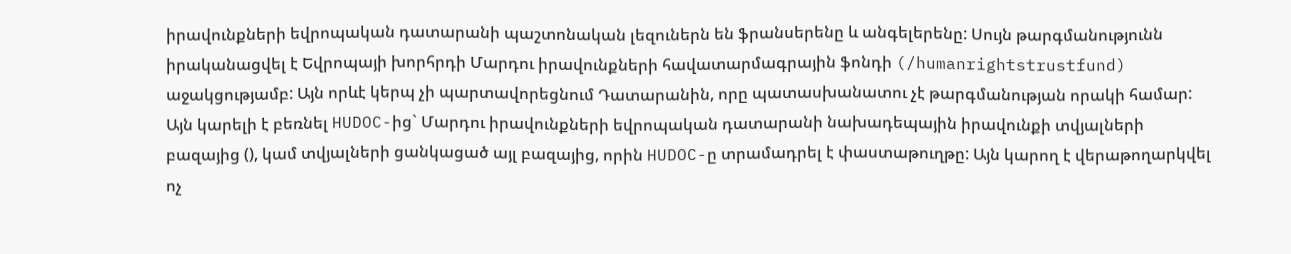իրավունքների եվրոպական դատարանի պաշտոնական լեզուներն են ֆրանսերենը և անգելերենը: Սույն թարգմանությունն իրականացվել է Եվրոպայի խորհրդի Մարդու իրավունքների հավատարմագրային ֆոնդի (/humanrightstrustfund) աջակցությամբ: Այն որևէ կերպ չի պարտավորեցնում Դատարանին, որը պատասխանատու չէ թարգմանության որակի համար: Այն կարելի է բեռնել HUDOC-ից` Մարդու իրավունքների եվրոպական դատարանի նախադեպային իրավունքի տվյալների բազայից (), կամ տվյալների ցանկացած այլ բազայից, որին HUDOC-ը տրամադրել է փաստաթուղթը: Այն կարող է վերաթողարկվել ոչ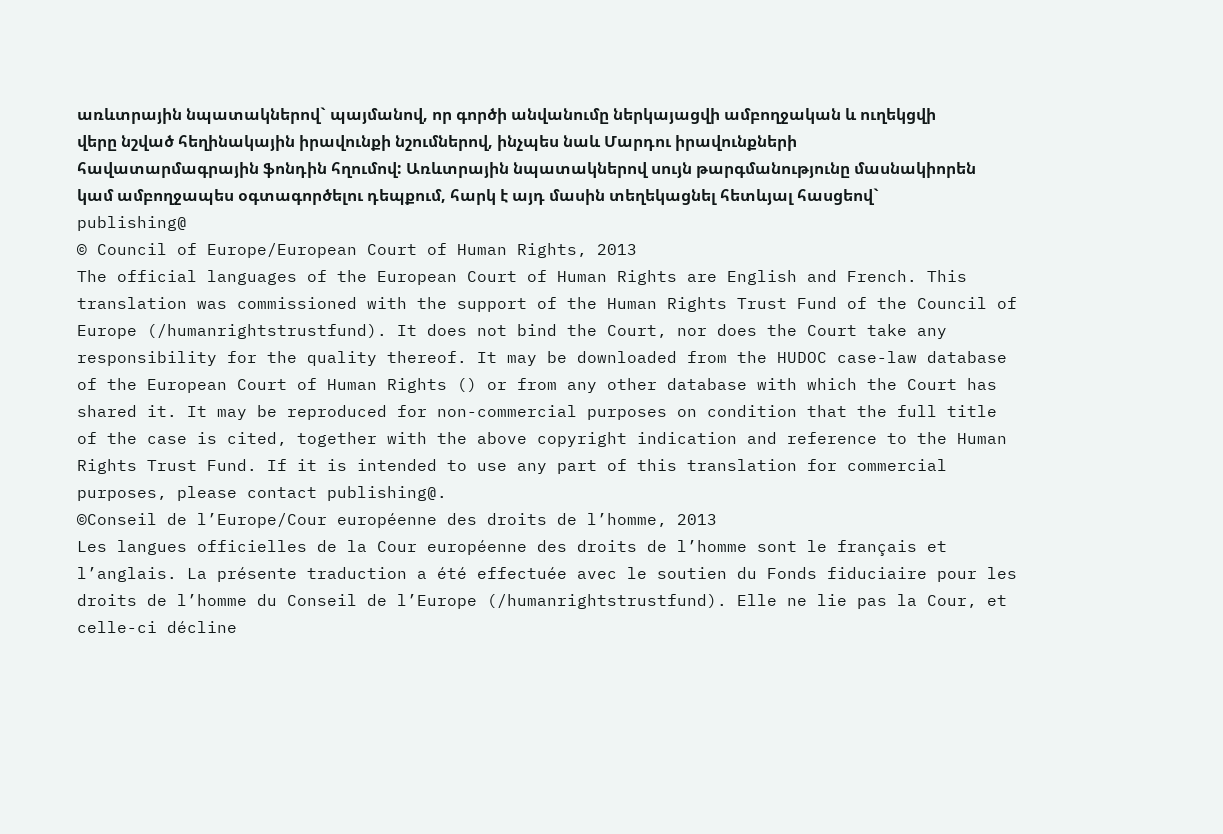առևտրային նպատակներով` պայմանով, որ գործի անվանումը ներկայացվի ամբողջական և ուղեկցվի վերը նշված հեղինակային իրավունքի նշումներով, ինչպես նաև Մարդու իրավունքների հավատարմագրային ֆոնդին հղումով: Առևտրային նպատակներով սույն թարգմանությունը մասնակիորեն կամ ամբողջապես օգտագործելու դեպքում, հարկ է այդ մասին տեղեկացնել հետևյալ հասցեով` publishing@
© Council of Europe/European Court of Human Rights, 2013
The official languages of the European Court of Human Rights are English and French. This translation was commissioned with the support of the Human Rights Trust Fund of the Council of Europe (/humanrightstrustfund). It does not bind the Court, nor does the Court take any responsibility for the quality thereof. It may be downloaded from the HUDOC case-law database of the European Court of Human Rights () or from any other database with which the Court has shared it. It may be reproduced for non-commercial purposes on condition that the full title of the case is cited, together with the above copyright indication and reference to the Human Rights Trust Fund. If it is intended to use any part of this translation for commercial purposes, please contact publishing@.
©Conseil de l’Europe/Cour européenne des droits de l’homme, 2013
Les langues officielles de la Cour européenne des droits de l’homme sont le français et l’anglais. La présente traduction a été effectuée avec le soutien du Fonds fiduciaire pour les droits de l’homme du Conseil de l’Europe (/humanrightstrustfund). Elle ne lie pas la Cour, et celle-ci décline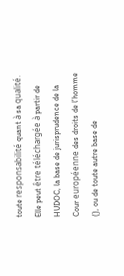toute responsabilité quant à sa qualité. Elle peut être téléchargée à partir de HUDOC, la base de jurisprudence de la Cour européenne des droits de l’homme (), ou de toute autre base de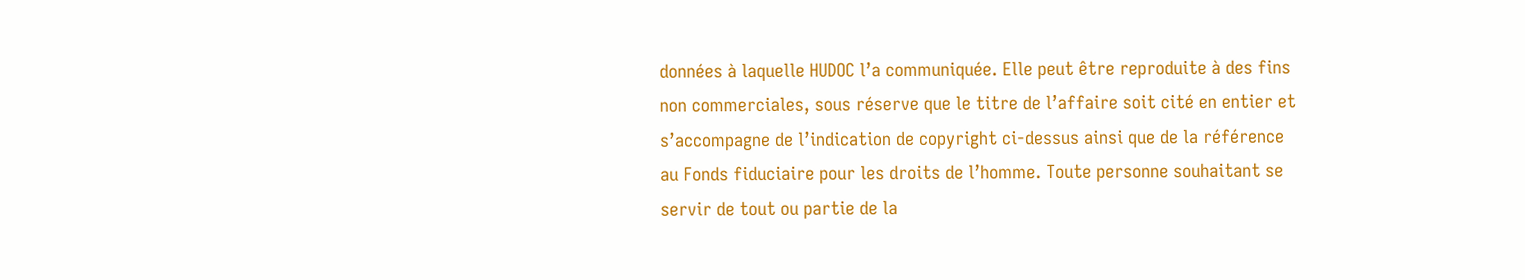données à laquelle HUDOC l’a communiquée. Elle peut être reproduite à des fins non commerciales, sous réserve que le titre de l’affaire soit cité en entier et s’accompagne de l’indication de copyright ci-dessus ainsi que de la référence au Fonds fiduciaire pour les droits de l’homme. Toute personne souhaitant se servir de tout ou partie de la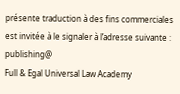présente traduction à des fins commerciales est invitée à le signaler à l’adresse suivante : publishing@
Full & Egal Universal Law Academy